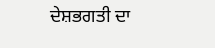ਦੇਸ਼ਭਗਤੀ ਦਾ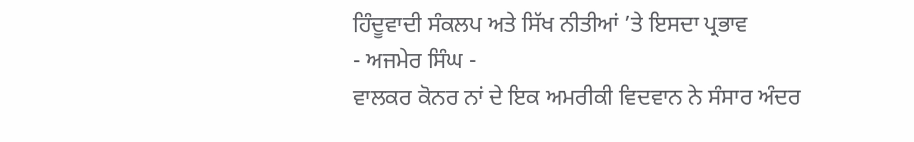ਹਿੰਦੂਵਾਦੀ ਸੰਕਲਪ ਅਤੇ ਸਿੱਖ ਨੀਤੀਆਂ ’ਤੇ ਇਸਦਾ ਪ੍ਰਭਾਵ
- ਅਜਮੇਰ ਸਿੰਘ -
ਵਾਲਕਰ ਕੋਨਰ ਨਾਂ ਦੇ ਇਕ ਅਮਰੀਕੀ ਵਿਦਵਾਨ ਨੇ ਸੰਸਾਰ ਅੰਦਰ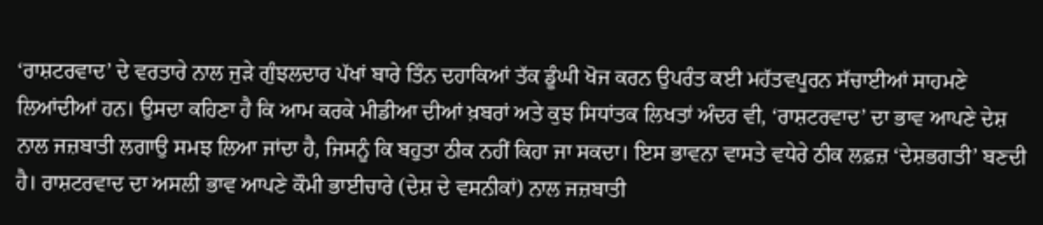‘ਰਾਸ਼ਟਰਵਾਦ’ ਦੇ ਵਰਤਾਰੇ ਨਾਲ ਜੁੜੇ ਗੁੰਝਲਦਾਰ ਪੱਖਾਂ ਬਾਰੇ ਤਿੰਨ ਦਹਾਕਿਆਂ ਤੱਕ ਡੂੰਘੀ ਖੋਜ ਕਰਨ ਉਪਰੰਤ ਕਈ ਮਹੱਤਵਪੂਰਨ ਸੱਚਾਈਆਂ ਸਾਹਮਣੇ ਲਿਆਂਦੀਆਂ ਹਨ। ਉਸਦਾ ਕਹਿਣਾ ਹੈ ਕਿ ਆਮ ਕਰਕੇ ਮੀਡੀਆ ਦੀਆਂ ਖ਼ਬਰਾਂ ਅਤੇ ਕੁਝ ਸਿਧਾਂਤਕ ਲਿਖਤਾਂ ਅੰਦਰ ਵੀ, ‘ਰਾਸ਼ਟਰਵਾਦ’ ਦਾ ਭਾਵ ਆਪਣੇ ਦੇਸ਼ ਨਾਲ ਜਜ਼ਬਾਤੀ ਲਗਾਉ ਸਮਝ ਲਿਆ ਜਾਂਦਾ ਹੈ, ਜਿਸਨੂੰ ਕਿ ਬਹੁਤਾ ਠੀਕ ਨਹੀਂ ਕਿਹਾ ਜਾ ਸਕਦਾ। ਇਸ ਭਾਵਨਾ ਵਾਸਤੇ ਵਧੇਰੇ ਠੀਕ ਲਫ਼ਜ਼ ‘ਦੇਸ਼ਭਗਤੀ’ ਬਣਦੀ ਹੈ। ਰਾਸ਼ਟਰਵਾਦ ਦਾ ਅਸਲੀ ਭਾਵ ਆਪਣੇ ਕੌਮੀ ਭਾਈਚਾਰੇ (ਦੇਸ਼ ਦੇ ਵਸਨੀਕਾਂ) ਨਾਲ ਜਜ਼ਬਾਤੀ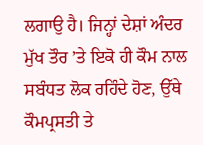ਲਗਾਉ ਹੈ। ਜਿਨ੍ਹਾਂ ਦੇਸ਼ਾਂ ਅੰਦਰ ਮੁੱਖ ਤੌਰ ’ਤੇ ਇਕੋ ਹੀ ਕੌਮ ਨਾਲ ਸਬੰਧਤ ਲੋਕ ਰਹਿੰਦੇ ਹੋਣ, ਉੱਥੇ ਕੌਮਪ੍ਰਸਤੀ ਤੇ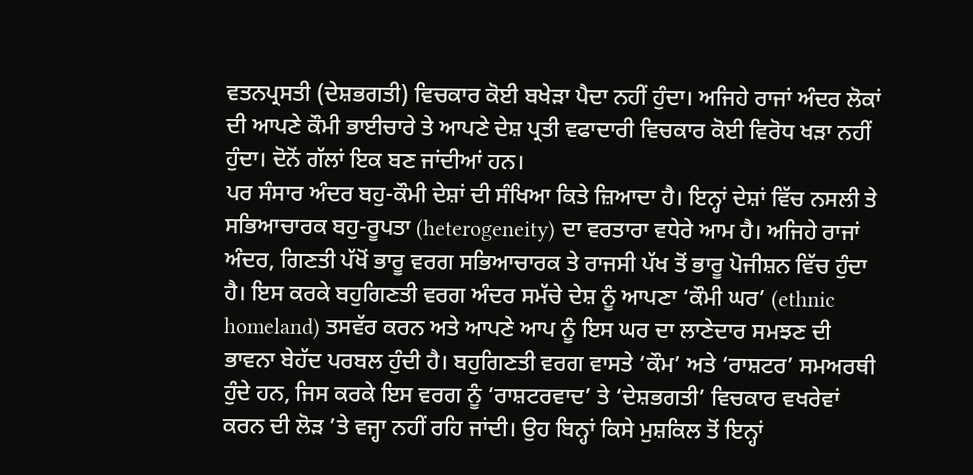ਵਤਨਪ੍ਰਸਤੀ (ਦੇਸ਼ਭਗਤੀ) ਵਿਚਕਾਰ ਕੋਈ ਬਖੇੜਾ ਪੈਦਾ ਨਹੀਂ ਹੁੰਦਾ। ਅਜਿਹੇ ਰਾਜਾਂ ਅੰਦਰ ਲੋਕਾਂ ਦੀ ਆਪਣੇ ਕੌਮੀ ਭਾਈਚਾਰੇ ਤੇ ਆਪਣੇ ਦੇਸ਼ ਪ੍ਰਤੀ ਵਫਾਦਾਰੀ ਵਿਚਕਾਰ ਕੋਈ ਵਿਰੋਧ ਖੜਾ ਨਹੀਂ ਹੁੰਦਾ। ਦੋਨੋਂ ਗੱਲਾਂ ਇਕ ਬਣ ਜਾਂਦੀਆਂ ਹਨ।
ਪਰ ਸੰਸਾਰ ਅੰਦਰ ਬਹੁ-ਕੌਮੀ ਦੇਸ਼ਾਂ ਦੀ ਸੰਖਿਆ ਕਿਤੇ ਜ਼ਿਆਦਾ ਹੈ। ਇਨ੍ਹਾਂ ਦੇਸ਼ਾਂ ਵਿੱਚ ਨਸਲੀ ਤੇ ਸਭਿਆਚਾਰਕ ਬਹੁ-ਰੂਪਤਾ (heterogeneity) ਦਾ ਵਰਤਾਰਾ ਵਧੇਰੇ ਆਮ ਹੈ। ਅਜਿਹੇ ਰਾਜਾਂ ਅੰਦਰ, ਗਿਣਤੀ ਪੱਖੋਂ ਭਾਰੂ ਵਰਗ ਸਭਿਆਚਾਰਕ ਤੇ ਰਾਜਸੀ ਪੱਖ ਤੋਂ ਭਾਰੂ ਪੋਜੀਸ਼ਨ ਵਿੱਚ ਹੁੰਦਾ ਹੈ। ਇਸ ਕਰਕੇ ਬਹੁਗਿਣਤੀ ਵਰਗ ਅੰਦਰ ਸਮੱਚੇ ਦੇਸ਼ ਨੂੰ ਆਪਣਾ ‘ਕੌਮੀ ਘਰ’ (ethnic homeland) ਤਸਵੱਰ ਕਰਨ ਅਤੇ ਆਪਣੇ ਆਪ ਨੂੰ ਇਸ ਘਰ ਦਾ ਲਾਣੇਦਾਰ ਸਮਝਣ ਦੀ ਭਾਵਨਾ ਬੇਹੱਦ ਪਰਬਲ ਹੁੰਦੀ ਹੈ। ਬਹੁਗਿਣਤੀ ਵਰਗ ਵਾਸਤੇ ‘ਕੌਮ’ ਅਤੇ ‘ਰਾਸ਼ਟਰ’ ਸਮਅਰਥੀ ਹੁੰਦੇ ਹਨ, ਜਿਸ ਕਰਕੇ ਇਸ ਵਰਗ ਨੂੰ ‘ਰਾਸ਼ਟਰਵਾਦ’ ਤੇ ‘ਦੇਸ਼ਭਗਤੀ’ ਵਿਚਕਾਰ ਵਖਰੇਵਾਂ ਕਰਨ ਦੀ ਲੋੜ ’ਤੇ ਵਜ੍ਹਾ ਨਹੀਂ ਰਹਿ ਜਾਂਦੀ। ਉਹ ਬਿਨ੍ਹਾਂ ਕਿਸੇ ਮੁਸ਼ਕਿਲ ਤੋਂ ਇਨ੍ਹਾਂ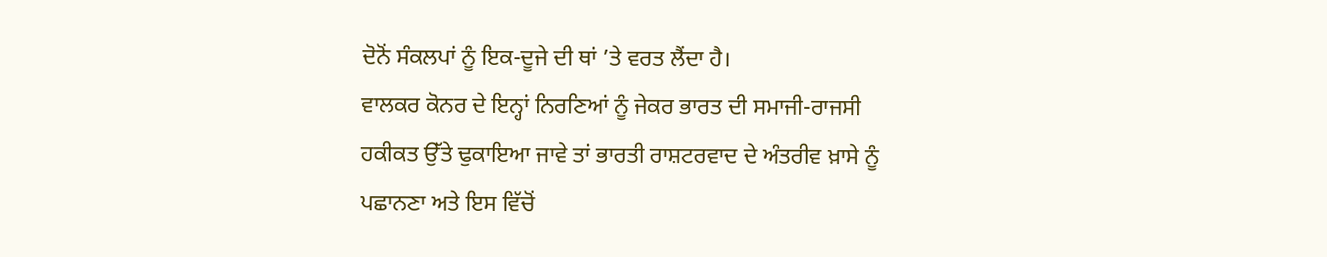ਦੋਨੋਂ ਸੰਕਲਪਾਂ ਨੂੰ ਇਕ-ਦੂਜੇ ਦੀ ਥਾਂ ’ਤੇ ਵਰਤ ਲੈਂਦਾ ਹੈ।
ਵਾਲਕਰ ਕੋਨਰ ਦੇ ਇਨ੍ਹਾਂ ਨਿਰਣਿਆਂ ਨੂੰ ਜੇਕਰ ਭਾਰਤ ਦੀ ਸਮਾਜੀ-ਰਾਜਸੀ ਹਕੀਕਤ ਉੱਤੇ ਢੁਕਾਇਆ ਜਾਵੇ ਤਾਂ ਭਾਰਤੀ ਰਾਸ਼ਟਰਵਾਦ ਦੇ ਅੰਤਰੀਵ ਖ਼ਾਸੇ ਨੂੰ ਪਛਾਨਣਾ ਅਤੇ ਇਸ ਵਿੱਚੋਂ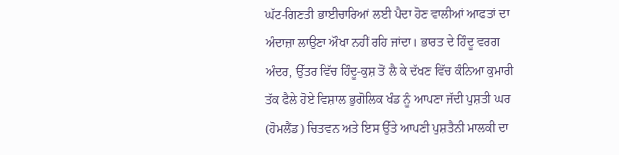ਘੱਟ-ਗਿਣਤੀ ਭਾਈਚਾਰਿਆਂ ਲਈ ਪੈਦਾ ਹੋਣ ਵਾਲੀਆਂ ਆਫਤਾਂ ਦਾ ਅੰਦਾਜ਼ਾ ਲਾਉਣਾ ਔਖਾ ਨਹੀਂ ਰਹਿ ਜਾਂਦਾ। ਭਾਰਤ ਦੇ ਹਿੰਦੂ ਵਰਗ ਅੰਦਰ, ਉੱਤਰ ਵਿੱਚ ਹਿੰਦੂ-ਕੁਸ਼ ਤੋਂ ਲੈ ਕੇ ਦੱਖਣ ਵਿੱਚ ਕੰਨਿਆ ਕੁਮਾਰੀ ਤੱਕ ਫੈਲੇ ਹੋਏ ਵਿਸ਼ਾਲ ਭੁਗੋਲਿਕ ਖੰਡ ਨੂੰ ਆਪਣਾ ਜੱਦੀ ਪੁਸ਼ਤੀ ਘਰ (ਹੋਮਲੈਂਡ) ਚਿਤਵਨ ਅਤੇ ਇਸ ਉੱਤੇ ਆਪਣੀ ਪੁਸ਼ਤੈਨੀ ਮਾਲਕੀ ਦਾ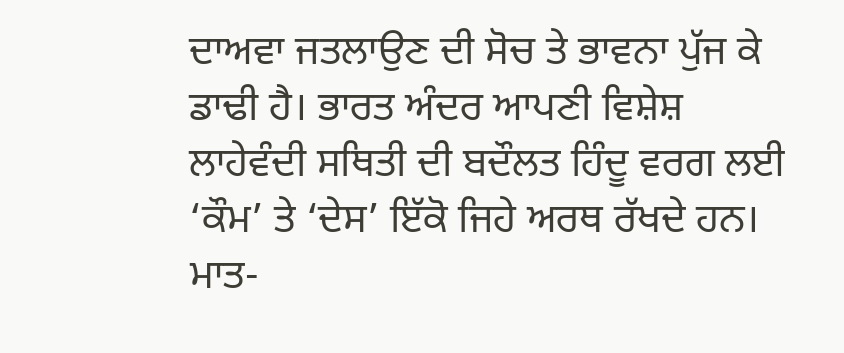ਦਾਅਵਾ ਜਤਲਾਉਣ ਦੀ ਸੋਚ ਤੇ ਭਾਵਨਾ ਪੁੱਜ ਕੇ ਡਾਢੀ ਹੈ। ਭਾਰਤ ਅੰਦਰ ਆਪਣੀ ਵਿਸ਼ੇਸ਼ ਲਾਹੇਵੰਦੀ ਸਥਿਤੀ ਦੀ ਬਦੌਲਤ ਹਿੰਦੂ ਵਰਗ ਲਈ ‘ਕੌਮ’ ਤੇ ‘ਦੇਸ’ ਇੱਕੋ ਜਿਹੇ ਅਰਥ ਰੱਖਦੇ ਹਨ।
ਮਾਤ-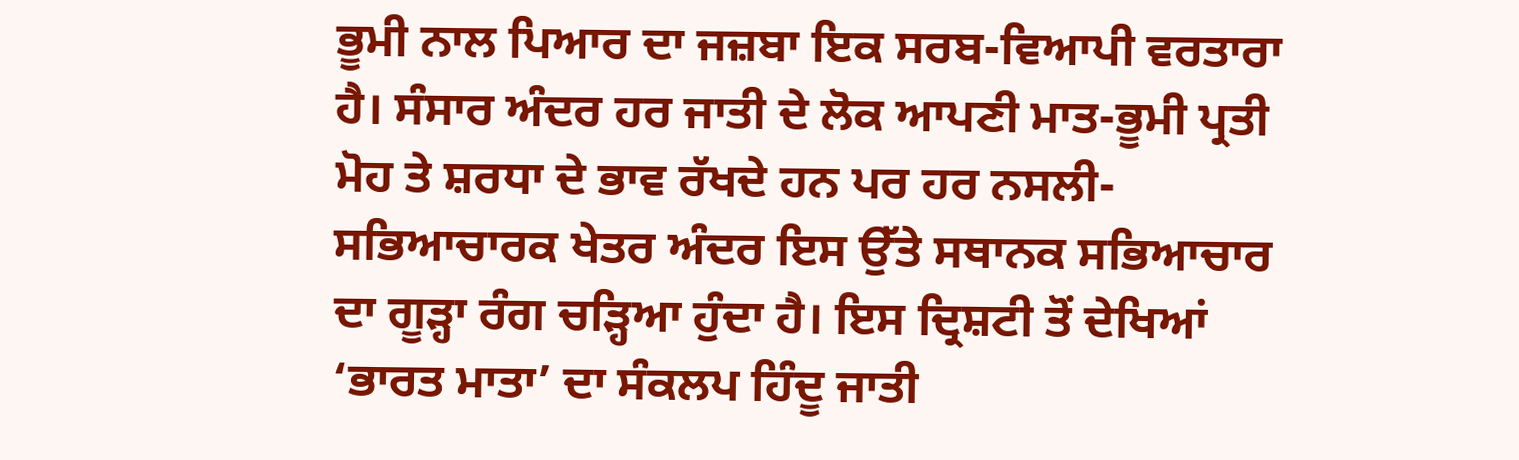ਭੂਮੀ ਨਾਲ ਪਿਆਰ ਦਾ ਜਜ਼ਬਾ ਇਕ ਸਰਬ-ਵਿਆਪੀ ਵਰਤਾਰਾ ਹੈ। ਸੰਸਾਰ ਅੰਦਰ ਹਰ ਜਾਤੀ ਦੇ ਲੋਕ ਆਪਣੀ ਮਾਤ-ਭੂਮੀ ਪ੍ਰਤੀ ਮੋਹ ਤੇ ਸ਼ਰਧਾ ਦੇ ਭਾਵ ਰੱਖਦੇ ਹਨ ਪਰ ਹਰ ਨਸਲੀ-ਸਭਿਆਚਾਰਕ ਖੇਤਰ ਅੰਦਰ ਇਸ ਉੱਤੇ ਸਥਾਨਕ ਸਭਿਆਚਾਰ ਦਾ ਗੂੜ੍ਹਾ ਰੰਗ ਚੜ੍ਹਿਆ ਹੁੰਦਾ ਹੈ। ਇਸ ਦ੍ਰਿਸ਼ਟੀ ਤੋਂ ਦੇਖਿਆਂ ‘ਭਾਰਤ ਮਾਤਾ’ ਦਾ ਸੰਕਲਪ ਹਿੰਦੂ ਜਾਤੀ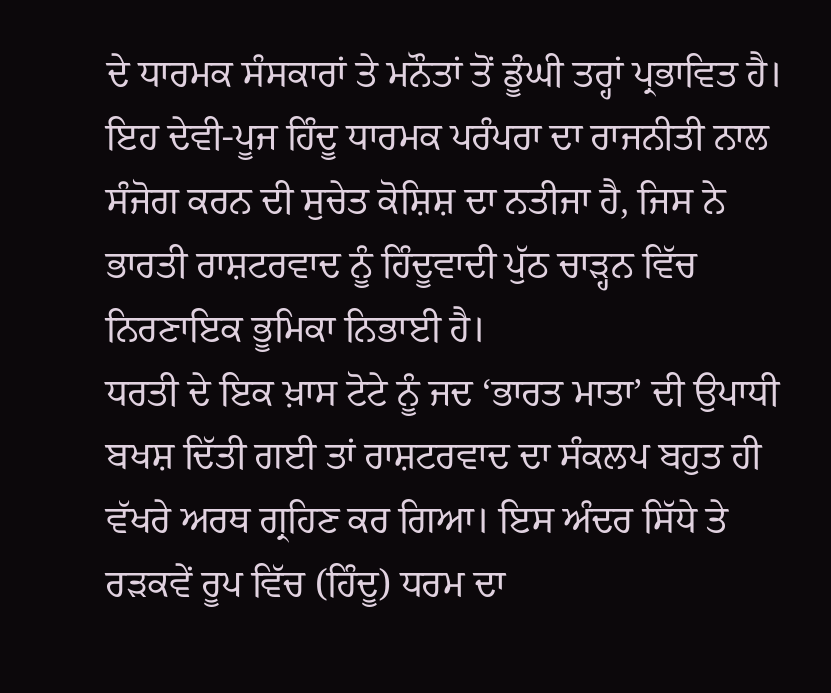ਦੇ ਧਾਰਮਕ ਸੰਸਕਾਰਾਂ ਤੇ ਮਨੌਤਾਂ ਤੋਂ ਡੂੰਘੀ ਤਰ੍ਹਾਂ ਪ੍ਰਭਾਵਿਤ ਹੈ। ਇਹ ਦੇਵੀ-ਪੂਜ ਹਿੰਦੂ ਧਾਰਮਕ ਪਰੰਪਰਾ ਦਾ ਰਾਜਨੀਤੀ ਨਾਲ ਸੰਜੋਗ ਕਰਨ ਦੀ ਸੁਚੇਤ ਕੋਸ਼ਿਸ਼ ਦਾ ਨਤੀਜਾ ਹੈ, ਜਿਸ ਨੇ ਭਾਰਤੀ ਰਾਸ਼ਟਰਵਾਦ ਨੂੰ ਹਿੰਦੂਵਾਦੀ ਪੁੱਠ ਚਾੜ੍ਹਨ ਵਿੱਚ ਨਿਰਣਾਇਕ ਭੂਮਿਕਾ ਨਿਭਾਈ ਹੈ।
ਧਰਤੀ ਦੇ ਇਕ ਖ਼ਾਸ ਟੋਟੇ ਨੂੰ ਜਦ ‘ਭਾਰਤ ਮਾਤਾ’ ਦੀ ਉਪਾਧੀ ਬਖਸ਼ ਦਿੱਤੀ ਗਈ ਤਾਂ ਰਾਸ਼ਟਰਵਾਦ ਦਾ ਸੰਕਲਪ ਬਹੁਤ ਹੀ ਵੱਖਰੇ ਅਰਥ ਗ੍ਰਹਿਣ ਕਰ ਗਿਆ। ਇਸ ਅੰਦਰ ਸਿੱਧੇ ਤੇ ਰੜਕਵੇਂ ਰੂਪ ਵਿੱਚ (ਹਿੰਦੂ) ਧਰਮ ਦਾ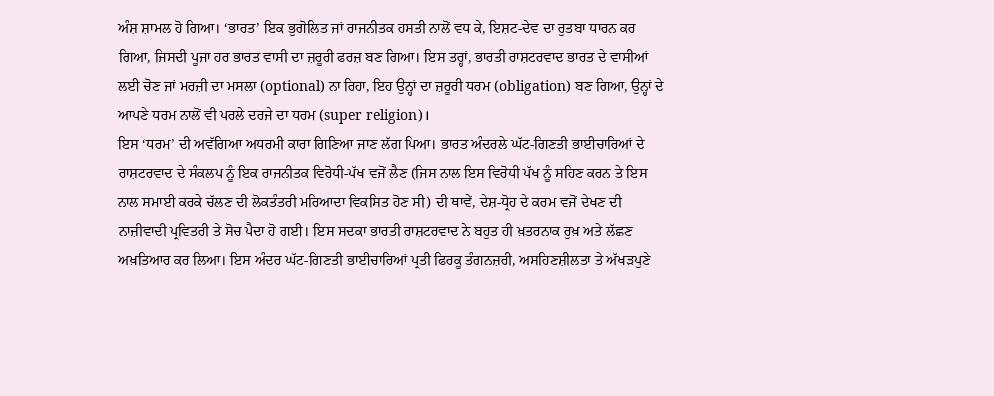ਅੰਸ਼ ਸ਼ਾਮਲ ਹੋ ਗਿਆ। ‘ਭਾਰਤ’ ਇਕ ਭੁਗੋਲਿਤ ਜਾਂ ਰਾਜਨੀਤਕ ਹਸਤੀ ਨਾਲੋਂ ਵਧ ਕੇ, ਇਸ਼ਟ-ਦੇਵ ਦਾ ਰੁਤਬਾ ਧਾਰਨ ਕਰ ਗਿਆ, ਜਿਸਦੀ ਪੂਜਾ ਹਰ ਭਾਰਤ ਵਾਸੀ ਦਾ ਜ਼ਰੂਰੀ ਫਰਜ਼ ਬਣ ਗਿਆ। ਇਸ ਤਰ੍ਹਾਂ, ਭਾਰਤੀ ਰਾਸ਼ਟਰਵਾਦ ਭਾਰਤ ਦੇ ਵਾਸੀਆਂ ਲਈ ਚੋਣ ਜਾਂ ਮਰਜ਼ੀ ਦਾ ਮਸਲਾ (optional) ਨਾ ਰਿਹਾ, ਇਹ ਉਨ੍ਹਾਂ ਦਾ ਜ਼ਰੂਰੀ ਧਰਮ (obligation) ਬਣ ਗਿਆ, ਉਨ੍ਹਾਂ ਦੇ ਆਪਣੇ ਧਰਮ ਨਾਲੋਂ ਵੀ ਪਰਲੇ ਦਰਜੇ ਦਾ ਧਰਮ (super religion)।
ਇਸ ‘ਧਰਮ’ ਦੀ ਅਵੱਗਿਆ ਅਧਰਮੀ ਕਾਰਾ ਗਿਣਿਆ ਜਾਣ ਲੱਗ ਪਿਆ। ਭਾਰਤ ਅੰਦਰਲੇ ਘੱਟ-ਗਿਣਤੀ ਭਾਈਚਾਰਿਆਂ ਦੇ ਰਾਸ਼ਟਰਵਾਦ ਦੇ ਸੰਕਲਪ ਨੂੰ ਇਕ ਰਾਜਨੀਤਕ ਵਿਰੋਧੀ-ਪੱਖ ਵਜੋਂ ਲੈਣ (ਜਿਸ ਨਾਲ ਇਸ ਵਿਰੋਧੀ ਪੱਖ ਨੂੰ ਸਹਿਣ ਕਰਨ ਤੇ ਇਸ ਨਾਲ ਸਮਾਈ ਕਰਕੇ ਚੱਲਣ ਦੀ ਲੋਕਤੰਤਰੀ ਮਰਿਆਦਾ ਵਿਕਸਿਤ ਹੋਣ ਸੀ) ਦੀ ਥਾਵੇਂ, ਦੇਸ਼-ਧ੍ਰੋਹ ਦੇ ਕਰਮ ਵਜੋਂ ਦੇਖਣ ਦੀ ਨਾਜ਼ੀਵਾਦੀ ਪ੍ਰਵਿਤਰੀ ਤੇ ਸੋਚ ਪੈਦਾ ਹੋ ਗਈ। ਇਸ ਸਦਕਾ ਭਾਰਤੀ ਰਾਸ਼ਟਰਵਾਦ ਨੇ ਬਹੁਤ ਹੀ ਖ਼ਤਰਨਾਕ ਰੁਖ਼ ਅਤੇ ਲੱਛਣ ਅਖ਼ਤਿਆਰ ਕਰ ਲਿਆ। ਇਸ ਅੰਦਰ ਘੱਟ-ਗਿਣਤੀ ਭਾਈਚਾਰਿਆਂ ਪ੍ਰਤੀ ਫਿਰਕੂ ਤੰਗਨਜ਼ਰੀ, ਅਸਹਿਣਸ਼ੀਲਤਾ ਤੇ ਅੱਖੜਪੁਣੇ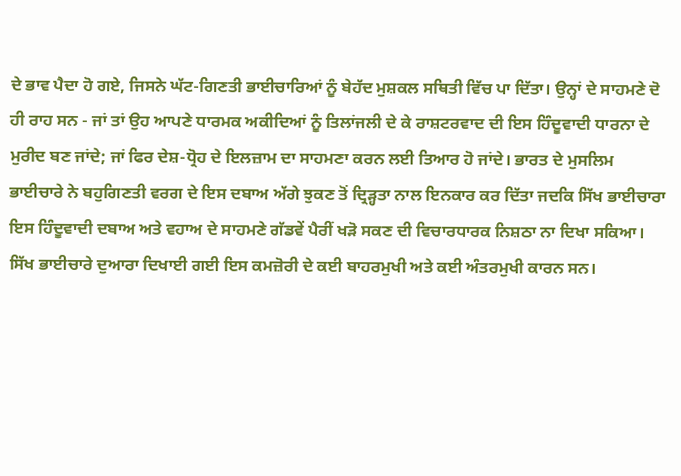ਦੇ ਭਾਵ ਪੈਦਾ ਹੋ ਗਏ, ਜਿਸਨੇ ਘੱਟ-ਗਿਣਤੀ ਭਾਈਚਾਰਿਆਂ ਨੂੰ ਬੇਹੱਦ ਮੁਸ਼ਕਲ ਸਥਿਤੀ ਵਿੱਚ ਪਾ ਦਿੱਤਾ। ਉਨ੍ਹਾਂ ਦੇ ਸਾਹਮਣੇ ਦੋ ਹੀ ਰਾਹ ਸਨ - ਜਾਂ ਤਾਂ ਉਹ ਆਪਣੇ ਧਾਰਮਕ ਅਕੀਦਿਆਂ ਨੂੰ ਤਿਲਾਂਜਲੀ ਦੇ ਕੇ ਰਾਸ਼ਟਰਵਾਦ ਦੀ ਇਸ ਹਿੰਦੂਵਾਦੀ ਧਾਰਨਾ ਦੇ ਮੁਰੀਦ ਬਣ ਜਾਂਦੇ; ਜਾਂ ਫਿਰ ਦੇਸ਼-ਧ੍ਰੋਹ ਦੇ ਇਲਜ਼ਾਮ ਦਾ ਸਾਹਮਣਾ ਕਰਨ ਲਈ ਤਿਆਰ ਹੋ ਜਾਂਦੇ। ਭਾਰਤ ਦੇ ਮੁਸਲਿਮ ਭਾਈਚਾਰੇ ਨੇ ਬਹੁਗਿਣਤੀ ਵਰਗ ਦੇ ਇਸ ਦਬਾਅ ਅੱਗੇ ਝੁਕਣ ਤੋਂ ਦ੍ਰਿੜ੍ਹਤਾ ਨਾਲ ਇਨਕਾਰ ਕਰ ਦਿੱਤਾ ਜਦਕਿ ਸਿੱਖ ਭਾਈਚਾਰਾ ਇਸ ਹਿੰਦੂਵਾਦੀ ਦਬਾਅ ਅਤੇ ਵਹਾਅ ਦੇ ਸਾਹਮਣੇ ਗੱਡਵੇਂ ਪੈਰੀਂ ਖੜੋ ਸਕਣ ਦੀ ਵਿਚਾਰਧਾਰਕ ਨਿਸ਼ਠਾ ਨਾ ਦਿਖਾ ਸਕਿਆ। ਸਿੱਖ ਭਾਈਚਾਰੇ ਦੁਆਰਾ ਦਿਖਾਈ ਗਈ ਇਸ ਕਮਜ਼ੋਰੀ ਦੇ ਕਈ ਬਾਹਰਮੁਖੀ ਅਤੇ ਕਈ ਅੰਤਰਮੁਖੀ ਕਾਰਨ ਸਨ।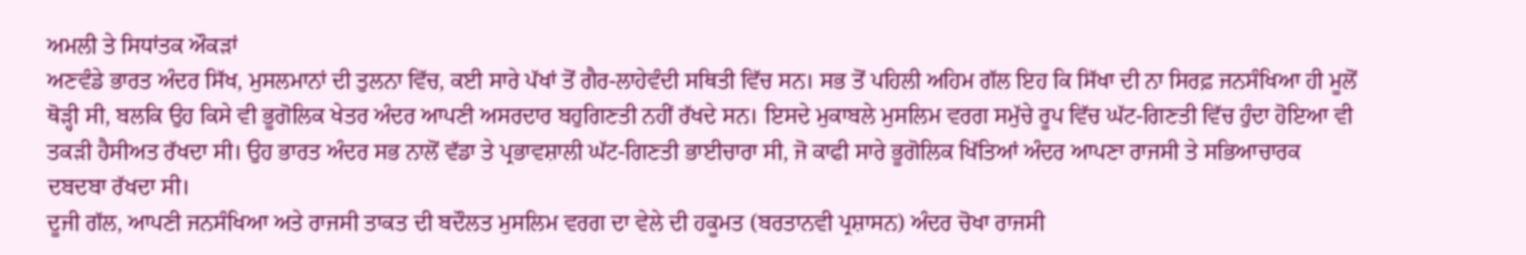ਅਮਲੀ ਤੇ ਸਿਧਾਂਤਕ ਔਕੜਾਂ
ਅਣਵੰਡੇ ਭਾਰਤ ਅੰਦਰ ਸਿੱਖ, ਮੁਸਲਮਾਨਾਂ ਦੀ ਤੁਲਨਾ ਵਿੱਚ, ਕਈ ਸਾਰੇ ਪੱਖਾਂ ਤੋਂ ਗੈਰ-ਲਾਹੇਵੰਦੀ ਸਥਿਤੀ ਵਿੱਚ ਸਨ। ਸਭ ਤੋਂ ਪਹਿਲੀ ਅਹਿਮ ਗੱਲ ਇਹ ਕਿ ਸਿੱਖਾ ਦੀ ਨਾ ਸਿਰਫ਼ ਜਨਸੰਖਿਆ ਹੀ ਮੂਲੋਂ ਥੋੜ੍ਹੀ ਸੀ, ਬਲਕਿ ਉਹ ਕਿਸੇ ਵੀ ਭੂਗੋਲਿਕ ਖੇਤਰ ਅੰਦਰ ਆਪਣੀ ਅਸਰਦਾਰ ਬਹੁਗਿਣਤੀ ਨਹੀਂ ਰੱਖਦੇ ਸਨ। ਇਸਦੇ ਮੁਕਾਬਲੇ ਮੁਸਲਿਮ ਵਰਗ ਸਮੁੱਚੇ ਰੂਪ ਵਿੱਚ ਘੱਟ-ਗਿਣਤੀ ਵਿੱਚ ਹੁੰਦਾ ਹੋਇਆ ਵੀ ਤਕੜੀ ਹੈਸੀਅਤ ਰੱਖਦਾ ਸੀ। ਉਹ ਭਾਰਤ ਅੰਦਰ ਸਭ ਨਾਲੋਂ ਵੱਡਾ ਤੇ ਪ੍ਰਭਾਵਸ਼ਾਲੀ ਘੱਟ-ਗਿਣਤੀ ਭਾਈਚਾਰਾ ਸੀ, ਜੋ ਕਾਫੀ ਸਾਰੇ ਭੂਗੋਲਿਕ ਖਿੱਤਿਆਂ ਅੰਦਰ ਆਪਣਾ ਰਾਜਸੀ ਤੇ ਸਭਿਆਚਾਰਕ ਦਬਦਬਾ ਰੱਖਦਾ ਸੀ।
ਦੂਜੀ ਗੱਲ, ਆਪਣੀ ਜਨਸੰਖਿਆ ਅਤੇ ਰਾਜਸੀ ਤਾਕਤ ਦੀ ਬਦੌਲਤ ਮੁਸਲਿਮ ਵਰਗ ਦਾ ਵੇਲੇ ਦੀ ਹਕੂਮਤ (ਬਰਤਾਨਵੀ ਪ੍ਰਸ਼ਾਸਨ) ਅੰਦਰ ਚੋਖਾ ਰਾਜਸੀ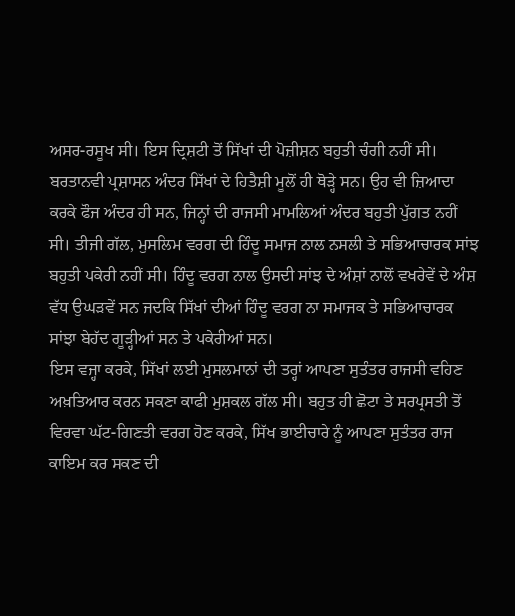ਅਸਰ-ਰਸੂਖ ਸੀ। ਇਸ ਦ੍ਰਿਸ਼ਟੀ ਤੋਂ ਸਿੱਖਾਂ ਦੀ ਪੋਜ਼ੀਸ਼ਨ ਬਹੁਤੀ ਚੰਗੀ ਨਹੀਂ ਸੀ। ਬਰਤਾਨਵੀ ਪ੍ਰਸ਼ਾਸਨ ਅੰਦਰ ਸਿੱਖਾਂ ਦੇ ਹਿਤੈਸ਼ੀ ਮੂਲੋਂ ਹੀ ਥੋੜ੍ਹੇ ਸਨ। ਉਹ ਵੀ ਜ਼ਿਆਦਾ ਕਰਕੇ ਫੌਜ ਅੰਦਰ ਹੀ ਸਨ, ਜਿਨ੍ਹਾਂ ਦੀ ਰਾਜਸੀ ਮਾਮਲਿਆਂ ਅੰਦਰ ਬਹੁਤੀ ਪੁੱਗਤ ਨਹੀਂ ਸੀ। ਤੀਜੀ ਗੱਲ, ਮੁਸਲਿਮ ਵਰਗ ਦੀ ਹਿੰਦੂ ਸਮਾਜ ਨਾਲ ਨਸਲੀ ਤੇ ਸਭਿਆਚਾਰਕ ਸਾਂਝ ਬਹੁਤੀ ਪਕੇਰੀ ਨਹੀਂ ਸੀ। ਹਿੰਦੂ ਵਰਗ ਨਾਲ ਉਸਦੀ ਸਾਂਝ ਦੇ ਅੰਸ਼ਾਂ ਨਾਲੋਂ ਵਖਰੇਵੇਂ ਦੇ ਅੰਸ਼ ਵੱਧ ਉਘੜਵੇਂ ਸਨ ਜਦਕਿ ਸਿੱਖਾਂ ਦੀਆਂ ਹਿੰਦੂ ਵਰਗ ਨਾ ਸਮਾਜਕ ਤੇ ਸਭਿਆਚਾਰਕ ਸਾਂਝਾ ਬੇਹੱਦ ਗੂੜ੍ਹੀਆਂ ਸਨ ਤੇ ਪਕੇਰੀਆਂ ਸਨ।
ਇਸ ਵਜ੍ਹਾ ਕਰਕੇ, ਸਿੱਖਾਂ ਲਈ ਮੁਸਲਮਾਨਾਂ ਦੀ ਤਰ੍ਹਾਂ ਆਪਣਾ ਸੁਤੰਤਰ ਰਾਜਸੀ ਵਹਿਣ ਅਖ਼ਤਿਆਰ ਕਰਨ ਸਕਣਾ ਕਾਫੀ ਮੁਸ਼ਕਲ ਗੱਲ ਸੀ। ਬਹੁਤ ਹੀ ਛੋਟਾ ਤੇ ਸਰਪ੍ਰਸਤੀ ਤੋਂ ਵਿਰਵਾ ਘੱਟ-ਗਿਣਤੀ ਵਰਗ ਹੋਣ ਕਰਕੇ, ਸਿੱਖ ਭਾਈਚਾਰੇ ਨੂੰ ਆਪਣਾ ਸੁਤੰਤਰ ਰਾਜ ਕਾਇਮ ਕਰ ਸਕਣ ਦੀ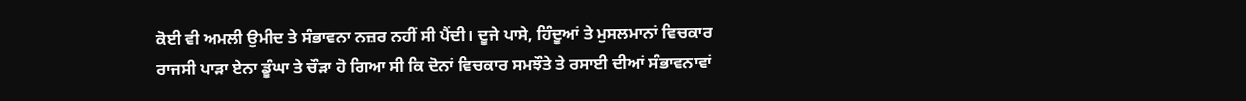ਕੋਈ ਵੀ ਅਮਲੀ ਉਮੀਦ ਤੇ ਸੰਭਾਵਨਾ ਨਜ਼ਰ ਨਹੀਂ ਸੀ ਪੈਂਦੀ। ਦੂਜੇ ਪਾਸੇ, ਹਿੰਦੂਆਂ ਤੇ ਮੁਸਲਮਾਨਾਂ ਵਿਚਕਾਰ ਰਾਜਸੀ ਪਾੜਾ ਏਨਾ ਡੂੰਘਾ ਤੇ ਚੌੜਾ ਹੋ ਗਿਆ ਸੀ ਕਿ ਦੋਨਾਂ ਵਿਚਕਾਰ ਸਮਝੌਤੇ ਤੇ ਰਸਾਈ ਦੀਆਂ ਸੰਭਾਵਨਾਵਾਂ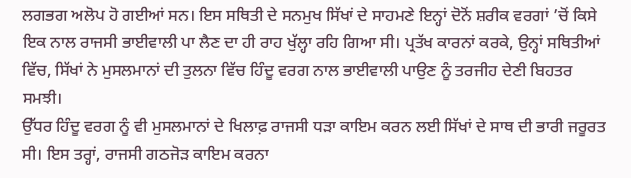ਲਗਭਗ ਅਲੋਪ ਹੋ ਗਈਆਂ ਸਨ। ਇਸ ਸਥਿਤੀ ਦੇ ਸਨਮੁਖ ਸਿੱਖਾਂ ਦੇ ਸਾਹਮਣੇ ਇਨ੍ਹਾਂ ਦੋਨੋਂ ਸ਼ਰੀਕ ਵਰਗਾਂ ’ਚੋਂ ਕਿਸੇ ਇਕ ਨਾਲ ਰਾਜਸੀ ਭਾਈਵਾਲੀ ਪਾ ਲੈਣ ਦਾ ਹੀ ਰਾਹ ਖੁੱਲ੍ਹਾ ਰਹਿ ਗਿਆ ਸੀ। ਪ੍ਰਤੱਖ ਕਾਰਨਾਂ ਕਰਕੇ, ਉਨ੍ਹਾਂ ਸਥਿਤੀਆਂ ਵਿੱਚ, ਸਿੱਖਾਂ ਨੇ ਮੁਸਲਮਾਨਾਂ ਦੀ ਤੁਲਨਾ ਵਿੱਚ ਹਿੰਦੂ ਵਰਗ ਨਾਲ ਭਾਈਵਾਲੀ ਪਾਉਣ ਨੂੰ ਤਰਜੀਹ ਦੇਣੀ ਬਿਹਤਰ ਸਮਝੀ।
ਉੱਧਰ ਹਿੰਦੂ ਵਰਗ ਨੂੰ ਵੀ ਮੁਸਲਮਾਨਾਂ ਦੇ ਖਿਲਾਫ਼ ਰਾਜਸੀ ਧੜਾ ਕਾਇਮ ਕਰਨ ਲਈ ਸਿੱਖਾਂ ਦੇ ਸਾਥ ਦੀ ਭਾਰੀ ਜਰੂਰਤ ਸੀ। ਇਸ ਤਰ੍ਹਾਂ, ਰਾਜਸੀ ਗਠਜੋੜ ਕਾਇਮ ਕਰਨਾ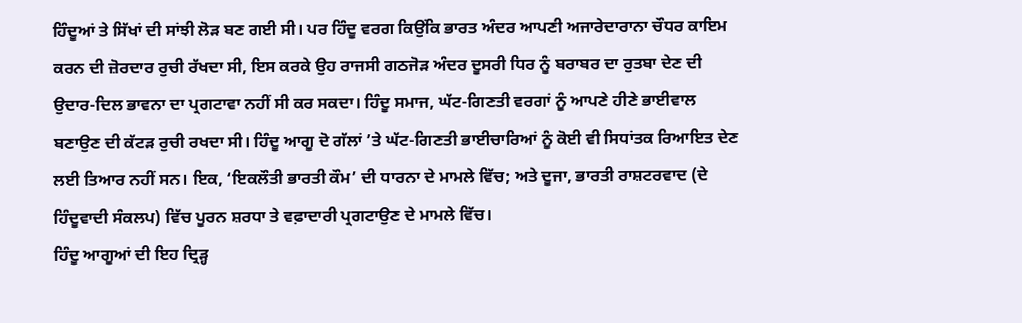ਹਿੰਦੂਆਂ ਤੇ ਸਿੱਖਾਂ ਦੀ ਸਾਂਝੀ ਲੋੜ ਬਣ ਗਈ ਸੀ। ਪਰ ਹਿੰਦੂ ਵਰਗ ਕਿਉਂਕਿ ਭਾਰਤ ਅੰਦਰ ਆਪਣੀ ਅਜਾਰੇਦਾਰਾਨਾ ਚੌਧਰ ਕਾਇਮ ਕਰਨ ਦੀ ਜ਼ੋਰਦਾਰ ਰੁਚੀ ਰੱਖਦਾ ਸੀ, ਇਸ ਕਰਕੇ ਉਹ ਰਾਜਸੀ ਗਠਜੋੜ ਅੰਦਰ ਦੂਸਰੀ ਧਿਰ ਨੂੰ ਬਰਾਬਰ ਦਾ ਰੁਤਬਾ ਦੇਣ ਦੀ ਉਦਾਰ-ਦਿਲ ਭਾਵਨਾ ਦਾ ਪ੍ਰਗਟਾਵਾ ਨਹੀਂ ਸੀ ਕਰ ਸਕਦਾ। ਹਿੰਦੂ ਸਮਾਜ, ਘੱਟ-ਗਿਣਤੀ ਵਰਗਾਂ ਨੂੰ ਆਪਣੇ ਹੀਣੇ ਭਾਈਵਾਲ ਬਣਾਉਣ ਦੀ ਕੱਟੜ ਰੁਚੀ ਰਖਦਾ ਸੀ। ਹਿੰਦੂ ਆਗੂ ਦੋ ਗੱਲਾਂ ’ਤੇ ਘੱਟ-ਗਿਣਤੀ ਭਾਈਚਾਰਿਆਂ ਨੂੰ ਕੋਈ ਵੀ ਸਿਧਾਂਤਕ ਰਿਆਇਤ ਦੇਣ ਲਈ ਤਿਆਰ ਨਹੀਂ ਸਨ। ਇਕ, ‘ਇਕਲੌਤੀ ਭਾਰਤੀ ਕੌਮ’ ਦੀ ਧਾਰਨਾ ਦੇ ਮਾਮਲੇ ਵਿੱਚ; ਅਤੇ ਦੂਜਾ, ਭਾਰਤੀ ਰਾਸ਼ਟਰਵਾਦ (ਦੇ ਹਿੰਦੂਵਾਦੀ ਸੰਕਲਪ) ਵਿੱਚ ਪੂਰਨ ਸ਼ਰਧਾ ਤੇ ਵਫ਼ਾਦਾਰੀ ਪ੍ਰਗਟਾਉਣ ਦੇ ਮਾਮਲੇ ਵਿੱਚ।
ਹਿੰਦੂ ਆਗੂਆਂ ਦੀ ਇਹ ਦ੍ਰਿੜ੍ਹ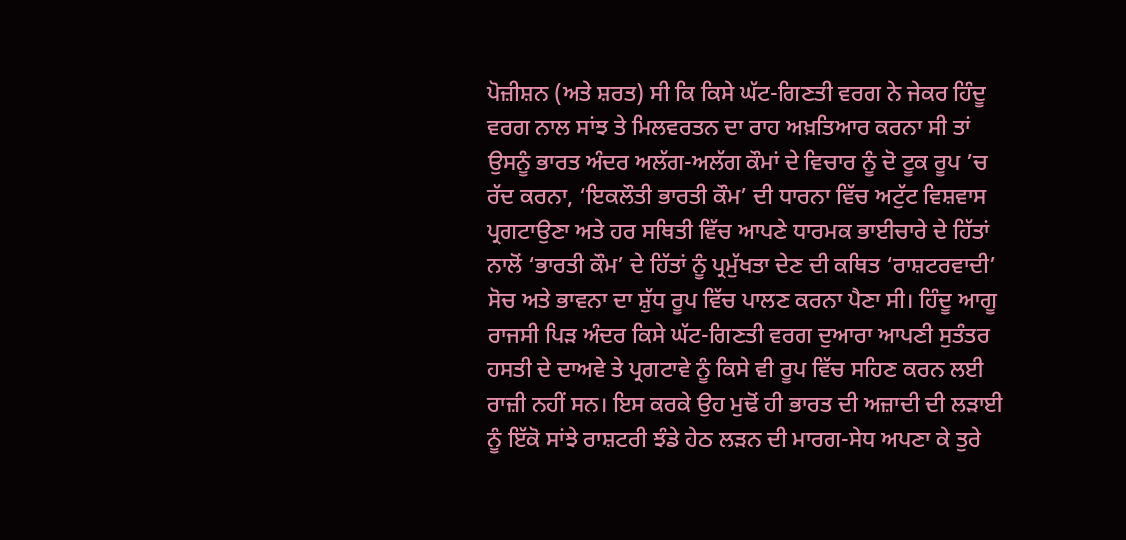ਪੋਜ਼ੀਸ਼ਨ (ਅਤੇ ਸ਼ਰਤ) ਸੀ ਕਿ ਕਿਸੇ ਘੱਟ-ਗਿਣਤੀ ਵਰਗ ਨੇ ਜੇਕਰ ਹਿੰਦੂ ਵਰਗ ਨਾਲ ਸਾਂਝ ਤੇ ਮਿਲਵਰਤਨ ਦਾ ਰਾਹ ਅਖ਼ਤਿਆਰ ਕਰਨਾ ਸੀ ਤਾਂ ਉਸਨੂੰ ਭਾਰਤ ਅੰਦਰ ਅਲੱਗ-ਅਲੱਗ ਕੌਮਾਂ ਦੇ ਵਿਚਾਰ ਨੂੰ ਦੋ ਟੂਕ ਰੂਪ ’ਚ ਰੱਦ ਕਰਨਾ, ‘ਇਕਲੌਤੀ ਭਾਰਤੀ ਕੌਮ’ ਦੀ ਧਾਰਨਾ ਵਿੱਚ ਅਟੁੱਟ ਵਿਸ਼ਵਾਸ ਪ੍ਰਗਟਾਉਣਾ ਅਤੇ ਹਰ ਸਥਿਤੀ ਵਿੱਚ ਆਪਣੇ ਧਾਰਮਕ ਭਾਈਚਾਰੇ ਦੇ ਹਿੱਤਾਂ ਨਾਲੋਂ ‘ਭਾਰਤੀ ਕੌਮ’ ਦੇ ਹਿੱਤਾਂ ਨੂੰ ਪ੍ਰਮੁੱਖਤਾ ਦੇਣ ਦੀ ਕਥਿਤ ‘ਰਾਸ਼ਟਰਵਾਦੀ’ ਸੋਚ ਅਤੇ ਭਾਵਨਾ ਦਾ ਸ਼ੁੱਧ ਰੂਪ ਵਿੱਚ ਪਾਲਣ ਕਰਨਾ ਪੈਣਾ ਸੀ। ਹਿੰਦੂ ਆਗੂ ਰਾਜਸੀ ਪਿੜ ਅੰਦਰ ਕਿਸੇ ਘੱਟ-ਗਿਣਤੀ ਵਰਗ ਦੁਆਰਾ ਆਪਣੀ ਸੁਤੰਤਰ ਹਸਤੀ ਦੇ ਦਾਅਵੇ ਤੇ ਪ੍ਰਗਟਾਵੇ ਨੂੰ ਕਿਸੇ ਵੀ ਰੂਪ ਵਿੱਚ ਸਹਿਣ ਕਰਨ ਲਈ ਰਾਜ਼ੀ ਨਹੀਂ ਸਨ। ਇਸ ਕਰਕੇ ਉਹ ਮੁਢੋਂ ਹੀ ਭਾਰਤ ਦੀ ਅਜ਼ਾਦੀ ਦੀ ਲੜਾਈ ਨੂੰ ਇੱਕੋ ਸਾਂਝੇ ਰਾਸ਼ਟਰੀ ਝੰਡੇ ਹੇਠ ਲੜਨ ਦੀ ਮਾਰਗ-ਸੇਧ ਅਪਣਾ ਕੇ ਤੁਰੇ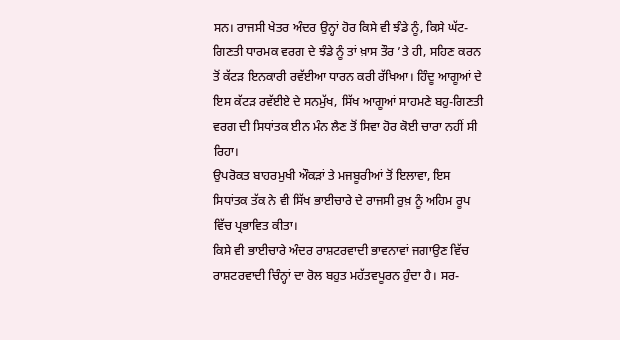ਸਨ। ਰਾਜਸੀ ਖੇਤਰ ਅੰਦਰ ਉਨ੍ਹਾਂ ਹੋਰ ਕਿਸੇ ਵੀ ਝੰਡੇ ਨੂੰ, ਕਿਸੇ ਘੱਟ-ਗਿਣਤੀ ਧਾਰਮਕ ਵਰਗ ਦੇ ਝੰਡੇ ਨੂੰ ਤਾਂ ਖ਼ਾਸ ਤੌਰ ’ਤੇ ਹੀ, ਸਹਿਣ ਕਰਨ ਤੋਂ ਕੱਟੜ ਇਨਕਾਰੀ ਰਵੱਈਆ ਧਾਰਨ ਕਰੀ ਰੱਖਿਆ। ਹਿੰਦੂ ਆਗੂਆਂ ਦੇ ਇਸ ਕੱਟੜ ਰਵੱਈਏ ਦੇ ਸਨਮੁੱਖ, ਸਿੱਖ ਆਗੂਆਂ ਸਾਹਮਣੇ ਬਹੁ-ਗਿਣਤੀ ਵਰਗ ਦੀ ਸਿਧਾਂਤਕ ਈਨ ਮੰਨ ਲੈਣ ਤੋਂ ਸਿਵਾ ਹੋਰ ਕੋਈ ਚਾਰਾ ਨਹੀਂ ਸੀ ਰਿਹਾ।
ਉਪਰੋਕਤ ਬਾਹਰਮੁਖੀ ਔਕੜਾਂ ਤੇ ਮਜਬੂਰੀਆਂ ਤੋਂ ਇਲਾਵਾ, ਇਸ ਸਿਧਾਂਤਕ ਤੱਕ ਨੇ ਵੀ ਸਿੱਖ ਭਾਈਚਾਰੇ ਦੇ ਰਾਜਸੀ ਰੁਖ਼ ਨੂੰ ਅਹਿਮ ਰੂਪ ਵਿੱਚ ਪ੍ਰਭਾਵਿਤ ਕੀਤਾ।
ਕਿਸੇ ਵੀ ਭਾਈਚਾਰੇ ਅੰਦਰ ਰਾਸ਼ਟਰਵਾਦੀ ਭਾਵਨਾਵਾਂ ਜਗਾਉਣ ਵਿੱਚ ਰਾਸ਼ਟਰਵਾਦੀ ਚਿੰਨ੍ਹਾਂ ਦਾ ਰੋਲ ਬਹੁਤ ਮਹੱਤਵਪੂਰਨ ਹੁੰਦਾ ਹੈ। ਸਰ-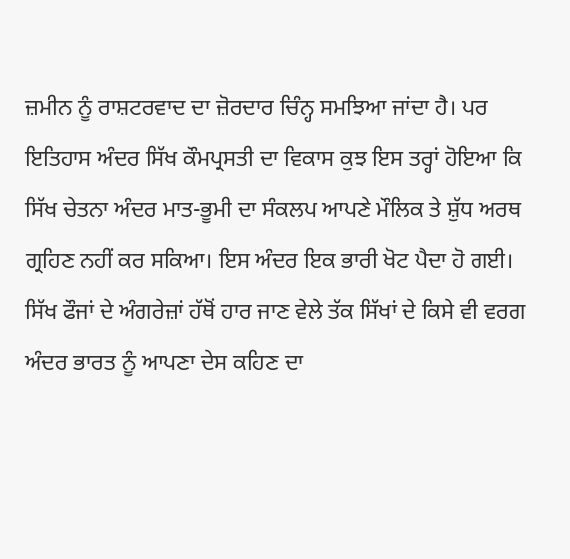ਜ਼ਮੀਨ ਨੂੰ ਰਾਸ਼ਟਰਵਾਦ ਦਾ ਜ਼ੋਰਦਾਰ ਚਿੰਨ੍ਹ ਸਮਝਿਆ ਜਾਂਦਾ ਹੈ। ਪਰ ਇਤਿਹਾਸ ਅੰਦਰ ਸਿੱਖ ਕੌਮਪ੍ਰਸਤੀ ਦਾ ਵਿਕਾਸ ਕੁਝ ਇਸ ਤਰ੍ਹਾਂ ਹੋਇਆ ਕਿ ਸਿੱਖ ਚੇਤਨਾ ਅੰਦਰ ਮਾਤ-ਭੂਮੀ ਦਾ ਸੰਕਲਪ ਆਪਣੇ ਮੌਲਿਕ ਤੇ ਸ਼ੁੱਧ ਅਰਥ ਗ੍ਰਹਿਣ ਨਹੀਂ ਕਰ ਸਕਿਆ। ਇਸ ਅੰਦਰ ਇਕ ਭਾਰੀ ਖੋਟ ਪੈਦਾ ਹੋ ਗਈ।
ਸਿੱਖ ਫੌਜਾਂ ਦੇ ਅੰਗਰੇਜ਼ਾਂ ਹੱਥੋਂ ਹਾਰ ਜਾਣ ਵੇਲੇ ਤੱਕ ਸਿੱਖਾਂ ਦੇ ਕਿਸੇ ਵੀ ਵਰਗ ਅੰਦਰ ਭਾਰਤ ਨੂੰ ਆਪਣਾ ਦੇਸ ਕਹਿਣ ਦਾ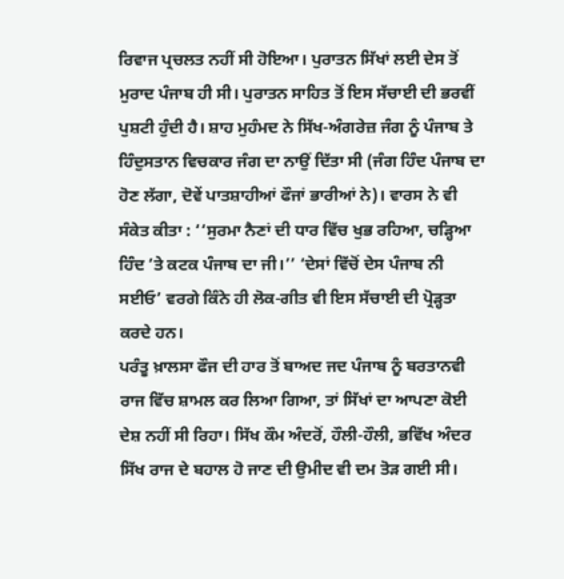ਰਿਵਾਜ ਪ੍ਰਚਲਤ ਨਹੀਂ ਸੀ ਹੋਇਆ। ਪੁਰਾਤਨ ਸਿੱਖਾਂ ਲਈ ਦੇਸ ਤੋਂ ਮੁਰਾਦ ਪੰਜਾਬ ਹੀ ਸੀ। ਪੁਰਾਤਨ ਸਾਹਿਤ ਤੋਂ ਇਸ ਸੱਚਾਈ ਦੀ ਭਰਵੀਂ ਪੁਸ਼ਟੀ ਹੁੰਦੀ ਹੈ। ਸ਼ਾਹ ਮੁਹੰਮਦ ਨੇ ਸਿੱਖ-ਅੰਗਰੇਜ਼ ਜੰਗ ਨੂੰ ਪੰਜਾਬ ਤੇ ਹਿੰਦੁਸਤਾਨ ਵਿਚਕਾਰ ਜੰਗ ਦਾ ਨਾਉਂ ਦਿੱਤਾ ਸੀ (ਜੰਗ ਹਿੰਦ ਪੰਜਾਬ ਦਾ ਹੋਣ ਲੱਗਾ, ਦੋਵੇਂ ਪਾਤਸ਼ਾਹੀਆਂ ਫੌਜਾਂ ਭਾਰੀਆਂ ਨੇ)। ਵਾਰਸ ਨੇ ਵੀ ਸੰਕੇਤ ਕੀਤਾ : ‘‘ਸੁਰਮਾ ਨੈਣਾਂ ਦੀ ਧਾਰ ਵਿੱਚ ਖੁਭ ਰਹਿਆ, ਚੜ੍ਹਿਆ ਹਿੰਦ ’ਤੇ ਕਟਕ ਪੰਜਾਬ ਦਾ ਜੀ।’’ ‘ਦੇਸਾਂ ਵਿੱਚੋਂ ਦੇਸ ਪੰਜਾਬ ਨੀ ਸਈਓ’ ਵਰਗੇ ਕਿੰਨੇ ਹੀ ਲੋਕ-ਗੀਤ ਵੀ ਇਸ ਸੱਚਾਈ ਦੀ ਪ੍ਰੋੜ੍ਹਤਾ ਕਰਦੇ ਹਨ।
ਪਰੰਤੂ ਖ਼ਾਲਸਾ ਫੌਜ ਦੀ ਹਾਰ ਤੋਂ ਬਾਅਦ ਜਦ ਪੰਜਾਬ ਨੂੰ ਬਰਤਾਨਵੀ ਰਾਜ ਵਿੱਚ ਸ਼ਾਮਲ ਕਰ ਲਿਆ ਗਿਆ, ਤਾਂ ਸਿੱਖਾਂ ਦਾ ਆਪਣਾ ਕੋਈ ਦੇਸ਼ ਨਹੀਂ ਸੀ ਰਿਹਾ। ਸਿੱਖ ਕੌਮ ਅੰਦਰੋਂ, ਹੌਲੀ-ਹੌਲੀ, ਭਵਿੱਖ ਅੰਦਰ ਸਿੱਖ ਰਾਜ ਦੇ ਬਹਾਲ ਹੋ ਜਾਣ ਦੀ ਉਮੀਦ ਵੀ ਦਮ ਤੋੜ ਗਈ ਸੀ।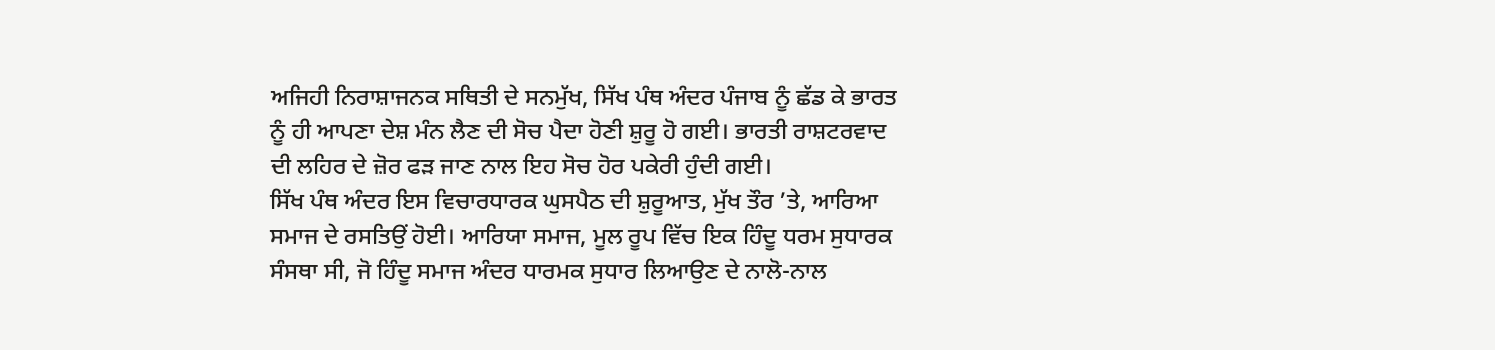ਅਜਿਹੀ ਨਿਰਾਸ਼ਾਜਨਕ ਸਥਿਤੀ ਦੇ ਸਨਮੁੱਖ, ਸਿੱਖ ਪੰਥ ਅੰਦਰ ਪੰਜਾਬ ਨੂੰ ਛੱਡ ਕੇ ਭਾਰਤ ਨੂੰ ਹੀ ਆਪਣਾ ਦੇਸ਼ ਮੰਨ ਲੈਣ ਦੀ ਸੋਚ ਪੈਦਾ ਹੋਣੀ ਸ਼ੁਰੂ ਹੋ ਗਈ। ਭਾਰਤੀ ਰਾਸ਼ਟਰਵਾਦ ਦੀ ਲਹਿਰ ਦੇ ਜ਼ੋਰ ਫੜ ਜਾਣ ਨਾਲ ਇਹ ਸੋਚ ਹੋਰ ਪਕੇਰੀ ਹੁੰਦੀ ਗਈ।
ਸਿੱਖ ਪੰਥ ਅੰਦਰ ਇਸ ਵਿਚਾਰਧਾਰਕ ਘੁਸਪੈਠ ਦੀ ਸ਼ੁਰੂਆਤ, ਮੁੱਖ ਤੌਰ ’ਤੇ, ਆਰਿਆ ਸਮਾਜ ਦੇ ਰਸਤਿਉਂ ਹੋਈ। ਆਰਿਯਾ ਸਮਾਜ, ਮੂਲ ਰੂਪ ਵਿੱਚ ਇਕ ਹਿੰਦੂ ਧਰਮ ਸੁਧਾਰਕ ਸੰਸਥਾ ਸੀ, ਜੋ ਹਿੰਦੂ ਸਮਾਜ ਅੰਦਰ ਧਾਰਮਕ ਸੁਧਾਰ ਲਿਆਉਣ ਦੇ ਨਾਲੋ-ਨਾਲ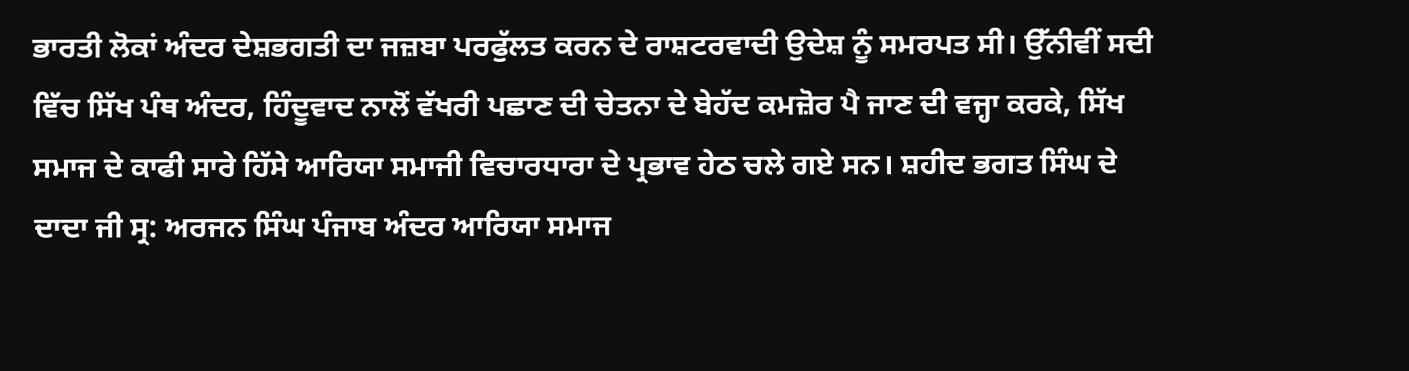ਭਾਰਤੀ ਲੋਕਾਂ ਅੰਦਰ ਦੇਸ਼ਭਗਤੀ ਦਾ ਜਜ਼ਬਾ ਪਰਫੁੱਲਤ ਕਰਨ ਦੇ ਰਾਸ਼ਟਰਵਾਦੀ ਉਦੇਸ਼ ਨੂੰ ਸਮਰਪਤ ਸੀ। ਉੱਨੀਵੀਂ ਸਦੀ ਵਿੱਚ ਸਿੱਖ ਪੰਥ ਅੰਦਰ, ਹਿੰਦੂਵਾਦ ਨਾਲੋਂ ਵੱਖਰੀ ਪਛਾਣ ਦੀ ਚੇਤਨਾ ਦੇ ਬੇਹੱਦ ਕਮਜ਼ੋਰ ਪੈ ਜਾਣ ਦੀ ਵਜ੍ਹਾ ਕਰਕੇ, ਸਿੱਖ ਸਮਾਜ ਦੇ ਕਾਫੀ ਸਾਰੇ ਹਿੱਸੇ ਆਰਿਯਾ ਸਮਾਜੀ ਵਿਚਾਰਧਾਰਾ ਦੇ ਪ੍ਰਭਾਵ ਹੇਠ ਚਲੇ ਗਏ ਸਨ। ਸ਼ਹੀਦ ਭਗਤ ਸਿੰਘ ਦੇ ਦਾਦਾ ਜੀ ਸ੍ਰ: ਅਰਜਨ ਸਿੰਘ ਪੰਜਾਬ ਅੰਦਰ ਆਰਿਯਾ ਸਮਾਜ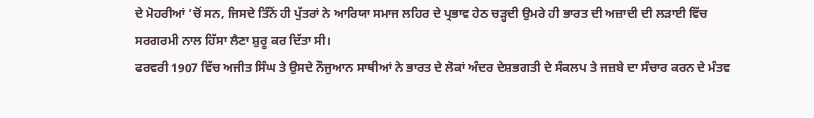ਦੇ ਮੋਹਰੀਆਂ ’ਚੋਂ ਸਨ, ਜਿਸਦੇ ਤਿੰਨੋਂ ਹੀ ਪੁੱਤਰਾਂ ਨੇ ਆਰਿਯਾ ਸਮਾਜ ਲਹਿਰ ਦੇ ਪ੍ਰਭਾਵ ਹੇਠ ਚੜ੍ਹਦੀ ਉਮਰੇ ਹੀ ਭਾਰਤ ਦੀ ਅਜ਼ਾਦੀ ਦੀ ਲੜਾਈ ਵਿੱਚ ਸਰਗਰਮੀ ਨਾਲ ਹਿੱਸਾ ਲੈਣਾ ਸ਼ੁਰੂ ਕਰ ਦਿੱਤਾ ਸੀ।
ਫਰਵਰੀ 1907 ਵਿੱਚ ਅਜੀਤ ਸਿੰਘ ਤੇ ਉਸਦੇ ਨੌਜੁਆਨ ਸਾਥੀਆਂ ਨੇ ਭਾਰਤ ਦੇ ਲੋਕਾਂ ਅੰਦਰ ਦੇਸ਼ਭਗਤੀ ਦੇ ਸੰਕਲਪ ਤੇ ਜਜ਼ਬੇ ਦਾ ਸੰਚਾਰ ਕਰਨ ਦੇ ਮੰਤਵ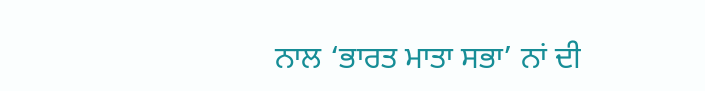ਨਾਲ ‘ਭਾਰਤ ਮਾਤਾ ਸਭਾ’ ਨਾਂ ਦੀ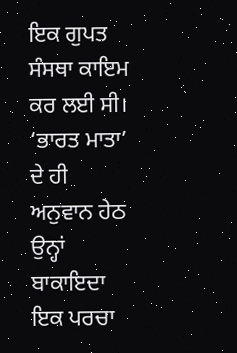ਇਕ ਗੁਪਤ ਸੰਸਥਾ ਕਾਇਮ ਕਰ ਲਈ ਸੀ। ‘ਭਾਰਤ ਮਾਤਾ’ ਦੇ ਹੀ ਅਨੁਵਾਨ ਹੇਠ ਉਨ੍ਹਾਂ ਬਾਕਾਇਦਾ ਇਕ ਪਰਚਾ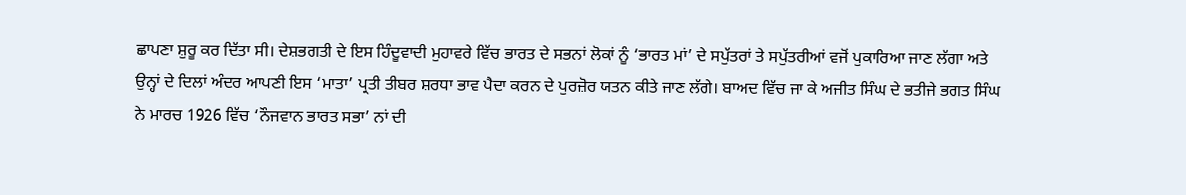ਛਾਪਣਾ ਸ਼ੁਰੂ ਕਰ ਦਿੱਤਾ ਸੀ। ਦੇਸ਼ਭਗਤੀ ਦੇ ਇਸ ਹਿੰਦੂਵਾਦੀ ਮੁਹਾਵਰੇ ਵਿੱਚ ਭਾਰਤ ਦੇ ਸਭਨਾਂ ਲੋਕਾਂ ਨੂੰ ‘ਭਾਰਤ ਮਾਂ’ ਦੇ ਸਪੁੱਤਰਾਂ ਤੇ ਸਪੁੱਤਰੀਆਂ ਵਜੋਂ ਪੁਕਾਰਿਆ ਜਾਣ ਲੱਗਾ ਅਤੇ ਉਨ੍ਹਾਂ ਦੇ ਦਿਲਾਂ ਅੰਦਰ ਆਪਣੀ ਇਸ ‘ਮਾਤਾ’ ਪ੍ਰਤੀ ਤੀਬਰ ਸ਼ਰਧਾ ਭਾਵ ਪੈਦਾ ਕਰਨ ਦੇ ਪੁਰਜ਼ੋਰ ਯਤਨ ਕੀਤੇ ਜਾਣ ਲੱਗੇ। ਬਾਅਦ ਵਿੱਚ ਜਾ ਕੇ ਅਜੀਤ ਸਿੰਘ ਦੇ ਭਤੀਜੇ ਭਗਤ ਸਿੰਘ ਨੇ ਮਾਰਚ 1926 ਵਿੱਚ ‘ਨੌਜਵਾਨ ਭਾਰਤ ਸਭਾ’ ਨਾਂ ਦੀ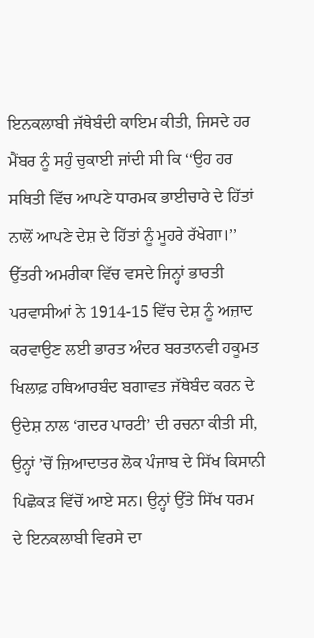ਇਨਕਲਾਬੀ ਜੱਥੇਬੰਦੀ ਕਾਇਮ ਕੀਤੀ, ਜਿਸਦੇ ਹਰ ਮੈਂਬਰ ਨੂੰ ਸਹੁੰ ਚੁਕਾਈ ਜਾਂਦੀ ਸੀ ਕਿ ‘‘ਉਹ ਹਰ ਸਥਿਤੀ ਵਿੱਚ ਆਪਣੇ ਧਾਰਮਕ ਭਾਈਚਾਰੇ ਦੇ ਹਿੱਤਾਂ ਨਾਲੋਂ ਆਪਣੇ ਦੇਸ਼ ਦੇ ਹਿੱਤਾਂ ਨੂੰ ਮੂਹਰੇ ਰੱਖੇਗਾ।’’
ਉੱਤਰੀ ਅਮਰੀਕਾ ਵਿੱਚ ਵਸਦੇ ਜਿਨ੍ਹਾਂ ਭਾਰਤੀ ਪਰਵਾਸੀਆਂ ਨੇ 1914-15 ਵਿੱਚ ਦੇਸ਼ ਨੂੰ ਅਜ਼ਾਦ ਕਰਵਾਉਣ ਲਈ ਭਾਰਤ ਅੰਦਰ ਬਰਤਾਨਵੀ ਹਕੂਮਤ ਖਿਲਾਫ਼ ਹਥਿਆਰਬੰਦ ਬਗਾਵਤ ਜੱਥੇਬੰਦ ਕਰਨ ਦੇ ਉਦੇਸ਼ ਨਾਲ ‘ਗਦਰ ਪਾਰਟੀ’ ਦੀ ਰਚਨਾ ਕੀਤੀ ਸੀ, ਉਨ੍ਹਾਂ ’ਚੋਂ ਜ਼ਿਆਦਾਤਰ ਲੋਕ ਪੰਜਾਬ ਦੇ ਸਿੱਖ ਕਿਸਾਨੀ ਪਿਛੋਕੜ ਵਿੱਚੋਂ ਆਏ ਸਨ। ਉਨ੍ਹਾਂ ਉੱਤੇ ਸਿੱਖ ਧਰਮ ਦੇ ਇਨਕਲਾਬੀ ਵਿਰਸੇ ਦਾ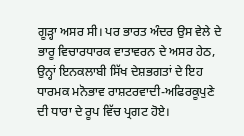ਗੂੜ੍ਹਾ ਅਸਰ ਸੀ। ਪਰ ਭਾਰਤ ਅੰਦਰ ਉਸ ਵੇਲੇ ਦੇ ਭਾਰੂ ਵਿਚਾਰਧਾਰਕ ਵਾਤਾਵਰਨ ਦੇ ਅਸਰ ਹੇਠ, ਉਨ੍ਹਾਂ ਇਨਕਲਾਬੀ ਸਿੱਖ ਦੇਸ਼ਭਗਤਾਂ ਦੇ ਇਹ ਧਾਰਮਕ ਮਨੋਭਾਵ ਰਾਸ਼ਟਰਵਾਦੀ-ਅਫਿਰਕੂਪੁਣੇ ਦੀ ਧਾਰਾ ਦੇ ਰੂਪ ਵਿੱਚ ਪ੍ਰਗਟ ਹੋਏ।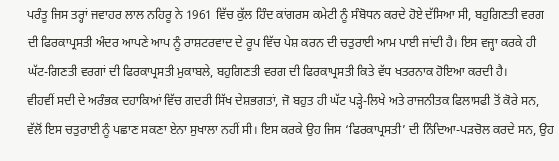ਪਰੰਤੂ ਜਿਸ ਤਰ੍ਹਾਂ ਜਵਾਹਰ ਲਾਲ ਨਹਿਰੂ ਨੇ 1961 ਵਿੱਚ ਕੁੱਲ ਹਿੰਦ ਕਾਂਗਰਸ ਕਮੇਟੀ ਨੂੰ ਸੰਬੋਧਨ ਕਰਦੇ ਹੋਏ ਦੱਸਿਆ ਸੀ, ਬਹੁਗਿਣਤੀ ਵਰਗ ਦੀ ਫਿਰਕਾਪ੍ਰਸਤੀ ਅੰਦਰ ਆਪਣੇ ਆਪ ਨੂੰ ਰਾਸ਼ਟਰਵਾਦ ਦੇ ਰੂਪ ਵਿੱਚ ਪੇਸ਼ ਕਰਨ ਦੀ ਚਤੁਰਾਈ ਆਮ ਪਾਈ ਜਾਂਦੀ ਹੈ। ਇਸ ਵਜ੍ਹਾ ਕਰਕੇ ਹੀ ਘੱਟ-ਗਿਣਤੀ ਵਰਗਾਂ ਦੀ ਫਿਰਕਾਪ੍ਰਸਤੀ ਮੁਕਾਬਲੇ, ਬਹੁਗਿਣਤੀ ਵਰਗ ਦੀ ਫਿਰਕਾਪ੍ਰਸਤੀ ਕਿਤੇ ਵੱਧ ਖਤਰਨਾਕ ਹੋਇਆ ਕਰਦੀ ਹੈ।
ਵੀਹਵੀਂ ਸਦੀ ਦੇ ਅਰੰਭਕ ਦਹਾਕਿਆਂ ਵਿੱਚ ਗਦਰੀ ਸਿੱਖ ਦੇਸ਼ਭਗਤਾਂ, ਜੋ ਬਹੁਤ ਹੀ ਘੱਟ ਪੜ੍ਹੇ-ਲਿਖੇ ਅਤੇ ਰਾਜਨੀਤਕ ਫਿਲਾਸਫੀ ਤੋਂ ਕੋਰੇ ਸਨ, ਵੱਲੋਂ ਇਸ ਚਤੁਰਾਈ ਨੂੰ ਪਛਾਣ ਸਕਣਾ ਏਨਾ ਸੁਖਾਲਾ ਨਹੀਂ ਸੀ। ਇਸ ਕਰਕੇ ਉਹ ਜਿਸ ‘ਫਿਰਕਾਪ੍ਰਸਤੀ’ ਦੀ ਨਿੰਦਿਆ-ਪੜਚੋਲ ਕਰਦੇ ਸਨ, ਉਹ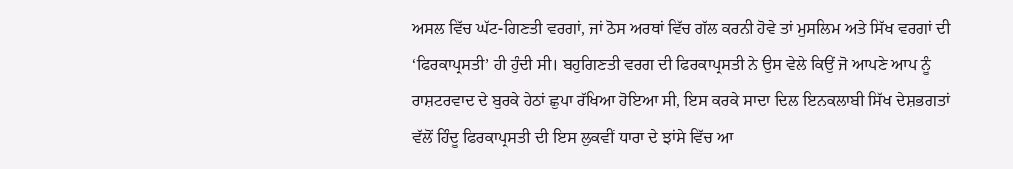ਅਸਲ ਵਿੱਚ ਘੱਟ-ਗਿਣਤੀ ਵਰਗਾਂ, ਜਾਂ ਠੋਸ ਅਰਥਾਂ ਵਿੱਚ ਗੱਲ ਕਰਨੀ ਹੋਵੇ ਤਾਂ ਮੁਸਲਿਮ ਅਤੇ ਸਿੱਖ ਵਰਗਾਂ ਦੀ ‘ਫਿਰਕਾਪ੍ਰਸਤੀ’ ਹੀ ਹੁੰਦੀ ਸੀ। ਬਹੁਗਿਣਤੀ ਵਰਗ ਦੀ ਫਿਰਕਾਪ੍ਰਸਤੀ ਨੇ ਉਸ ਵੇਲੇ ਕਿਉਂ ਜੋ ਆਪਣੇ ਆਪ ਨੂੰ ਰਾਸ਼ਟਰਵਾਦ ਦੇ ਬੁਰਕੇ ਹੇਠਾਂ ਛੁਪਾ ਰੱਖਿਆ ਹੋਇਆ ਸੀ, ਇਸ ਕਰਕੇ ਸਾਦਾ ਦਿਲ ਇਨਕਲਾਬੀ ਸਿੱਖ ਦੇਸ਼ਭਗਤਾਂ ਵੱਲੋਂ ਹਿੰਦੂ ਫਿਰਕਾਪ੍ਰਸਤੀ ਦੀ ਇਸ ਲੁਕਵੀਂ ਧਾਰਾ ਦੇ ਝਾਂਸੇ ਵਿੱਚ ਆ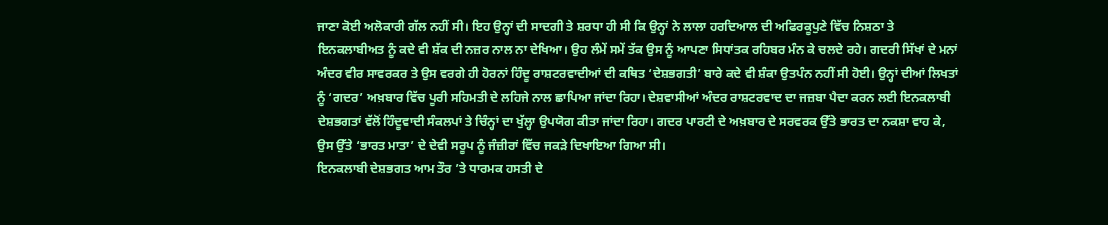ਜਾਣਾ ਕੋਈ ਅਲੋਕਾਰੀ ਗੱਲ ਨਹੀਂ ਸੀ। ਇਹ ਉਨ੍ਹਾਂ ਦੀ ਸਾਦਗੀ ਤੇ ਸ਼ਰਧਾ ਹੀ ਸੀ ਕਿ ਉਨ੍ਹਾਂ ਨੇ ਲਾਲਾ ਹਰਦਿਆਲ ਦੀ ਅਫਿਰਕੂਪੁਣੇ ਵਿੱਚ ਨਿਸ਼ਠਾ ਤੇ ਇਨਕਲਾਬੀਅਤ ਨੂੰ ਕਦੇ ਵੀ ਸ਼ੱਕ ਦੀ ਨਜ਼ਰ ਨਾਲ ਨਾ ਦੇਖਿਆ। ਉਹ ਲੰਮੇਂ ਸਮੇਂ ਤੱਕ ਉਸ ਨੂੰ ਆਪਣਾ ਸਿਧਾਂਤਕ ਰਹਿਬਰ ਮੰਨ ਕੇ ਚਲਦੇ ਰਹੇ। ਗਦਰੀ ਸਿੱਖਾਂ ਦੇ ਮਨਾਂ ਅੰਦਰ ਵੀਰ ਸਾਵਰਕਰ ਤੇ ਉਸ ਵਰਗੇ ਹੀ ਹੋਰਨਾਂ ਹਿੰਦੂ ਰਾਸ਼ਟਰਵਾਦੀਆਂ ਦੀ ਕਥਿਤ ‘ਦੇਸ਼ਭਗਤੀ’ ਬਾਰੇ ਕਦੇ ਵੀ ਸ਼ੰਕਾ ਉਤਪੰਨ ਨਹੀਂ ਸੀ ਹੋਈ। ਉਨ੍ਹਾਂ ਦੀਆਂ ਲਿਖਤਾਂ ਨੂੰ ‘ਗਦਰ’ ਅਖ਼ਬਾਰ ਵਿੱਚ ਪੂਰੀ ਸਹਿਮਤੀ ਦੇ ਲਹਿਜੇ ਨਾਲ ਛਾਪਿਆ ਜਾਂਦਾ ਰਿਹਾ। ਦੇਸ਼ਵਾਸੀਆਂ ਅੰਦਰ ਰਾਸ਼ਟਰਵਾਦ ਦਾ ਜਜ਼ਬਾ ਪੈਦਾ ਕਰਨ ਲਈ ਇਨਕਲਾਬੀ ਦੇਸ਼ਭਗਤਾਂ ਵੱਲੋਂ ਹਿੰਦੂਵਾਦੀ ਸੰਕਲਪਾਂ ਤੇ ਚਿੰਨ੍ਹਾਂ ਦਾ ਖੁੱਲ੍ਹਾ ਉਪਯੋਗ ਕੀਤਾ ਜਾਂਦਾ ਰਿਹਾ। ਗਦਰ ਪਾਰਟੀ ਦੇ ਅਖ਼ਬਾਰ ਦੇ ਸਰਵਰਕ ਉੱਤੇ ਭਾਰਤ ਦਾ ਨਕਸ਼ਾ ਵਾਹ ਕੇ, ਉਸ ਉੱਤੇ ‘ਭਾਰਤ ਮਾਤਾ’ ਦੇ ਦੇਵੀ ਸਰੂਪ ਨੂੰ ਜੰਜ਼ੀਰਾਂ ਵਿੱਚ ਜਕੜੇ ਦਿਖਾਇਆ ਗਿਆ ਸੀ।
ਇਨਕਲਾਬੀ ਦੇਸ਼ਭਗਤ ਆਮ ਤੌਰ ’ਤੇ ਧਾਰਮਕ ਹਸਤੀ ਦੇ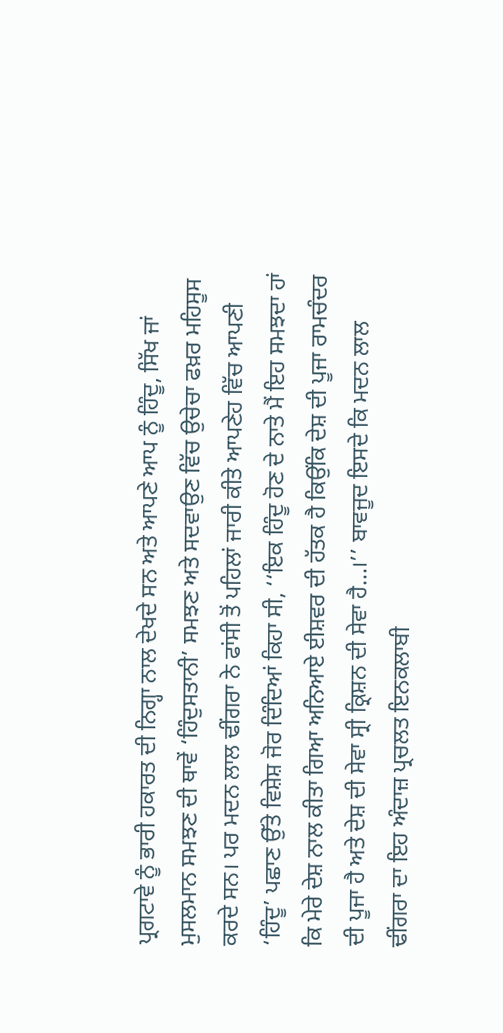ਪ੍ਰਗਟਾਵੇ ਨੂੰ ਭਾਰੀ ਹਕਾਰਤ ਦੀ ਨਿਗ੍ਹਾ ਨਾਲ ਦੇਖਦੇ ਸਨ ਅਤੇ ਆਪਣੇ ਆਪ ਨੂੰ ਹਿੰਦੂ, ਸਿੱਖ ਜਾਂ ਮੁਸਲਮਾਨ ਸਮਝਣ ਦੀ ਥਾਵੇਂ ‘ਹਿੰਦੁਸਤਾਨੀ’ ਸਮਝਣ ਅਤੇ ਸਦਵਾਉਣ ਵਿੱਚ ਉਚੇਚਾ ਫਖ਼ਰ ਮਹਿਸੂਸ ਕਰਦੇ ਸਨ। ਪਰ ਮਦਨ ਲਾਲ ਢੀਂਗਰਾ ਨੇ ਫਾਂਸੀ ਤੋਂ ਪਹਿਲਾਂ ਜਾਰੀ ਕੀਤੇ ਆਪਣੇਹ ਵਿੱਚ ਆਪਣੀ ‘ਹਿੰਦੂ’ ਪਛਾਣ ਉੱਤੇ ਵਿਸ਼ੇਸ਼ ਜੋਰ ਦਿੰਦਿਆਂ ਕਿਹਾ ਸੀ, ‘‘ਇਕ ਹਿੰਦੂ ਹੋਣ ਦੇ ਨਾਤੇ ਮੈਂ ਇਹ ਸਮਝਦਾ ਹਾਂ ਕਿ ਮੇਰੇ ਦੇਸ਼ ਨਾਲ ਕੀਤਾ ਗਿਆ ਅਨਿਆਏ ਈਸ਼ਵਰ ਦੀ ਹੱਤਕ ਹੈ ਕਿਉਂਕਿ ਦੇਸ਼ ਦੀ ਪੂਜਾ ਰਾਮਚੰਦਰ ਦੀ ਪੂਜਾ ਹੈ ਅਤੇ ਦੇਸ਼ ਦੀ ਸੇਵਾ ਸ੍ਰੀ ਕ੍ਰਿਸ਼ਨ ਦੀ ਸੇਵਾ ਹੈ...।’’ ਬਾਵਜੂਦ ਇਸਦੇ ਕਿ ਮਦਨ ਲਾਲ ਢੀਂਗਰਾ ਦਾ ਇਹ ਅੰਦਾਜ਼ ਪ੍ਰਚਲਤ ਇਨਕਲਾਬੀ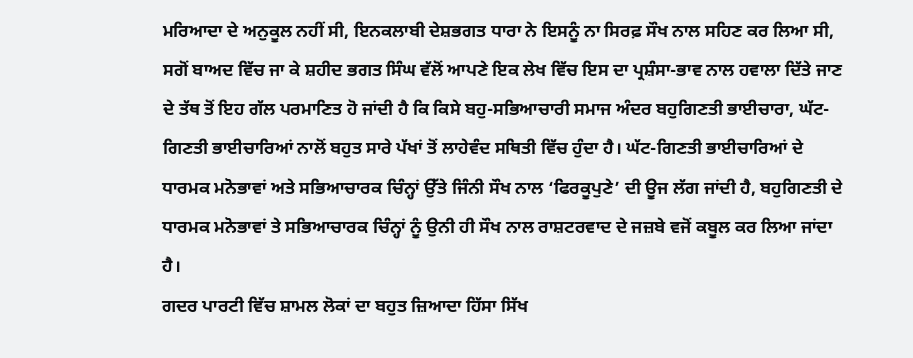ਮਰਿਆਦਾ ਦੇ ਅਨੁਕੂਲ ਨਹੀਂ ਸੀ, ਇਨਕਲਾਬੀ ਦੇਸ਼ਭਗਤ ਧਾਰਾ ਨੇ ਇਸਨੂੰ ਨਾ ਸਿਰਫ਼ ਸੌਖ ਨਾਲ ਸਹਿਣ ਕਰ ਲਿਆ ਸੀ, ਸਗੋਂ ਬਾਅਦ ਵਿੱਚ ਜਾ ਕੇ ਸ਼ਹੀਦ ਭਗਤ ਸਿੰਘ ਵੱਲੋਂ ਆਪਣੇ ਇਕ ਲੇਖ ਵਿੱਚ ਇਸ ਦਾ ਪ੍ਰਸ਼ੰਸਾ-ਭਾਵ ਨਾਲ ਹਵਾਲਾ ਦਿੱਤੇ ਜਾਣ ਦੇ ਤੱਥ ਤੋਂ ਇਹ ਗੱਲ ਪਰਮਾਣਿਤ ਹੋ ਜਾਂਦੀ ਹੈ ਕਿ ਕਿਸੇ ਬਹੁ-ਸਭਿਆਚਾਰੀ ਸਮਾਜ ਅੰਦਰ ਬਹੁਗਿਣਤੀ ਭਾਈਚਾਰਾ, ਘੱਟ-ਗਿਣਤੀ ਭਾਈਚਾਰਿਆਂ ਨਾਲੋਂ ਬਹੁਤ ਸਾਰੇ ਪੱਖਾਂ ਤੋਂ ਲਾਹੇਵੰਦ ਸਥਿਤੀ ਵਿੱਚ ਹੁੰਦਾ ਹੈ। ਘੱਟ-ਗਿਣਤੀ ਭਾਈਚਾਰਿਆਂ ਦੇ ਧਾਰਮਕ ਮਨੋਭਾਵਾਂ ਅਤੇ ਸਭਿਆਚਾਰਕ ਚਿੰਨ੍ਹਾਂ ਉੱਤੇ ਜਿੰਨੀ ਸੌਖ ਨਾਲ ‘ਫਿਰਕੂਪੁਣੇ’ ਦੀ ਊਜ ਲੱਗ ਜਾਂਦੀ ਹੈ, ਬਹੁਗਿਣਤੀ ਦੇ ਧਾਰਮਕ ਮਨੋਭਾਵਾਂ ਤੇ ਸਭਿਆਚਾਰਕ ਚਿੰਨ੍ਹਾਂ ਨੂੰ ਉਨੀ ਹੀ ਸੌਖ ਨਾਲ ਰਾਸ਼ਟਰਵਾਦ ਦੇ ਜਜ਼ਬੇ ਵਜੋਂ ਕਬੂਲ ਕਰ ਲਿਆ ਜਾਂਦਾ ਹੈ।
ਗਦਰ ਪਾਰਟੀ ਵਿੱਚ ਸ਼ਾਮਲ ਲੋਕਾਂ ਦਾ ਬਹੁਤ ਜ਼ਿਆਦਾ ਹਿੱਸਾ ਸਿੱਖ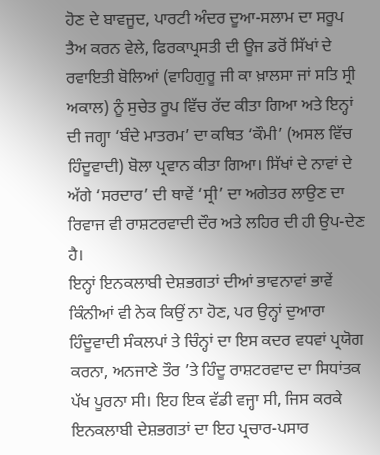ਹੋਣ ਦੇ ਬਾਵਜੂਦ, ਪਾਰਟੀ ਅੰਦਰ ਦੂਆ-ਸਲਾਮ ਦਾ ਸਰੂਪ ਤੈਅ ਕਰਨ ਵੇਲੇ, ਫਿਰਕਾਪ੍ਰਸਤੀ ਦੀ ਊਜ ਡਰੋਂ ਸਿੱਖਾਂ ਦੇ ਰਵਾਇਤੀ ਬੋਲਿਆਂ (ਵਾਹਿਗੁਰੂ ਜੀ ਕਾ ਖ਼ਾਲਸਾ ਜਾਂ ਸਤਿ ਸ੍ਰੀ ਅਕਾਲ) ਨੂੰ ਸੁਚੇਤ ਰੂਪ ਵਿੱਚ ਰੱਦ ਕੀਤਾ ਗਿਆ ਅਤੇ ਇਨ੍ਹਾਂ ਦੀ ਜਗ੍ਹਾ ‘ਬੰਦੇ ਮਾਤਰਮ’ ਦਾ ਕਥਿਤ ‘ਕੌਮੀ’ (ਅਸਲ ਵਿੱਚ ਹਿੰਦੂਵਾਦੀ) ਬੋਲਾ ਪ੍ਰਵਾਨ ਕੀਤਾ ਗਿਆ। ਸਿੱਖਾਂ ਦੇ ਨਾਵਾਂ ਦੇ ਅੱਗੇ ‘ਸਰਦਾਰ’ ਦੀ ਥਾਵੇਂ ‘ਸ੍ਰੀ’ ਦਾ ਅਗੇਤਰ ਲਾਉਣ ਦਾ ਰਿਵਾਜ ਵੀ ਰਾਸ਼ਟਰਵਾਦੀ ਦੌਰ ਅਤੇ ਲਹਿਰ ਦੀ ਹੀ ਉਪ-ਦੇਣ ਹੈ।
ਇਨ੍ਹਾਂ ਇਨਕਲਾਬੀ ਦੇਸ਼ਭਗਤਾਂ ਦੀਆਂ ਭਾਵਨਾਵਾਂ ਭਾਵੇਂ ਕਿੰਨੀਆਂ ਵੀ ਨੇਕ ਕਿਉਂ ਨਾ ਹੋਣ, ਪਰ ਉਨ੍ਹਾਂ ਦੁਆਰਾ ਹਿੰਦੂਵਾਦੀ ਸੰਕਲਪਾਂ ਤੇ ਚਿੰਨ੍ਹਾਂ ਦਾ ਇਸ ਕਦਰ ਵਧਵਾਂ ਪ੍ਰਯੋਗ ਕਰਨਾ, ਅਨਜਾਣੇ ਤੌਰ ’ਤੇ ਹਿੰਦੂ ਰਾਸ਼ਟਰਵਾਦ ਦਾ ਸਿਧਾਂਤਕ ਪੱਖ ਪੂਰਨਾ ਸੀ। ਇਹ ਇਕ ਵੱਡੀ ਵਜ੍ਹਾ ਸੀ, ਜਿਸ ਕਰਕੇ ਇਨਕਲਾਬੀ ਦੇਸ਼ਭਗਤਾਂ ਦਾ ਇਹ ਪ੍ਰਚਾਰ-ਪਸਾਰ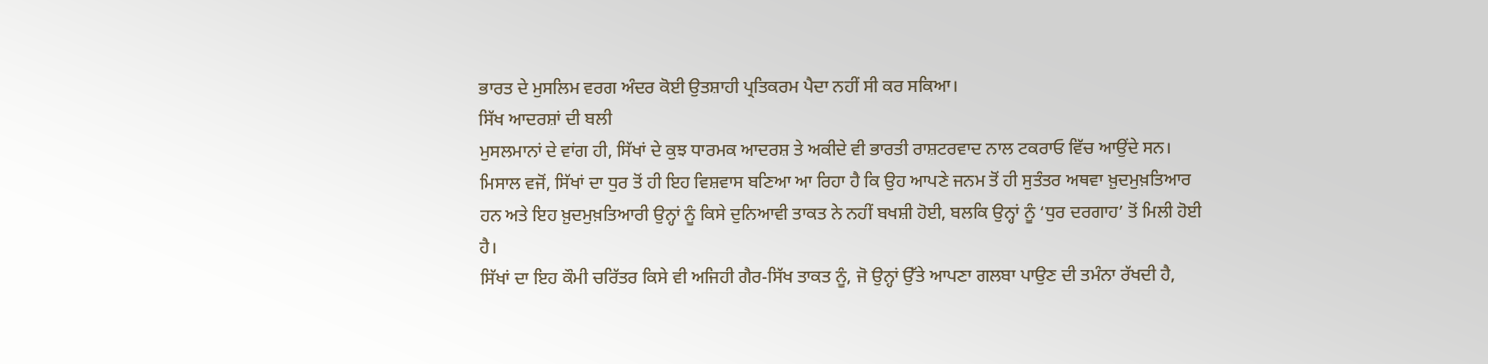ਭਾਰਤ ਦੇ ਮੁਸਲਿਮ ਵਰਗ ਅੰਦਰ ਕੋਈ ਉਤਸ਼ਾਹੀ ਪ੍ਰਤਿਕਰਮ ਪੈਦਾ ਨਹੀਂ ਸੀ ਕਰ ਸਕਿਆ।
ਸਿੱਖ ਆਦਰਸ਼ਾਂ ਦੀ ਬਲੀ
ਮੁਸਲਮਾਨਾਂ ਦੇ ਵਾਂਗ ਹੀ, ਸਿੱਖਾਂ ਦੇ ਕੁਝ ਧਾਰਮਕ ਆਦਰਸ਼ ਤੇ ਅਕੀਦੇ ਵੀ ਭਾਰਤੀ ਰਾਸ਼ਟਰਵਾਦ ਨਾਲ ਟਕਰਾਓ ਵਿੱਚ ਆਉਂਦੇ ਸਨ। ਮਿਸਾਲ ਵਜੋਂ, ਸਿੱਖਾਂ ਦਾ ਧੁਰ ਤੋਂ ਹੀ ਇਹ ਵਿਸ਼ਵਾਸ ਬਣਿਆ ਆ ਰਿਹਾ ਹੈ ਕਿ ਉਹ ਆਪਣੇ ਜਨਮ ਤੋਂ ਹੀ ਸੁਤੰਤਰ ਅਥਵਾ ਖ਼ੁਦਮੁਖ਼ਤਿਆਰ ਹਨ ਅਤੇ ਇਹ ਖ਼ੁਦਮੁਖ਼ਤਿਆਰੀ ਉਨ੍ਹਾਂ ਨੂੰ ਕਿਸੇ ਦੁਨਿਆਵੀ ਤਾਕਤ ਨੇ ਨਹੀਂ ਬਖਸ਼ੀ ਹੋਈ, ਬਲਕਿ ਉਨ੍ਹਾਂ ਨੂੰ ‘ਧੁਰ ਦਰਗਾਹ’ ਤੋਂ ਮਿਲੀ ਹੋਈ ਹੈ।
ਸਿੱਖਾਂ ਦਾ ਇਹ ਕੌਮੀ ਚਰਿੱਤਰ ਕਿਸੇ ਵੀ ਅਜਿਹੀ ਗੈਰ-ਸਿੱਖ ਤਾਕਤ ਨੂੰ, ਜੋ ਉਨ੍ਹਾਂ ਉੱਤੇ ਆਪਣਾ ਗਲਬਾ ਪਾਉਣ ਦੀ ਤਮੰਨਾ ਰੱਖਦੀ ਹੈ,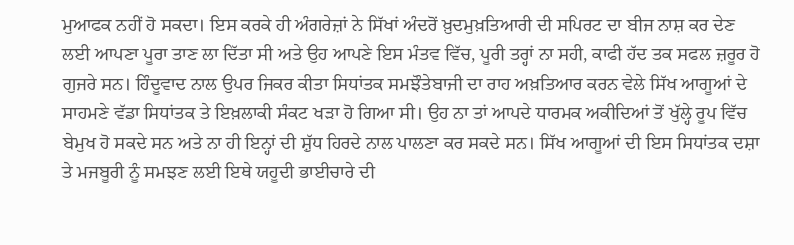ਮੁਆਫਕ ਨਹੀਂ ਹੋ ਸਕਦਾ। ਇਸ ਕਰਕੇ ਹੀ ਅੰਗਰੇਜ਼ਾਂ ਨੇ ਸਿੱਖਾਂ ਅੰਦਰੋਂ ਖ਼ੁਦਮੁਖ਼ਤਿਆਰੀ ਦੀ ਸਪਿਰਟ ਦਾ ਬੀਜ ਨਾਸ਼ ਕਰ ਦੇਣ ਲਈ ਆਪਣਾ ਪੂਰਾ ਤਾਣ ਲਾ ਦਿੱਤਾ ਸੀ ਅਤੇ ਉਹ ਆਪਣੇ ਇਸ ਮੰਤਵ ਵਿੱਚ, ਪੂਰੀ ਤਰ੍ਹਾਂ ਨਾ ਸਹੀ, ਕਾਫੀ ਹੱਦ ਤਕ ਸਫਲ ਜ਼ਰੂਰ ਹੋ ਗੁਜਰੇ ਸਨ। ਹਿੰਦੂਵਾਦ ਨਾਲ ਉਪਰ ਜਿਕਰ ਕੀਤਾ ਸਿਧਾਂਤਕ ਸਮਝੌਤੇਬਾਜੀ ਦਾ ਰਾਹ ਅਖ਼ਤਿਆਰ ਕਰਨ ਵੇਲੇ ਸਿੱਖ ਆਗੂਆਂ ਦੇ ਸਾਹਮਣੇ ਵੱਡਾ ਸਿਧਾਂਤਕ ਤੇ ਇਖ਼ਲਾਕੀ ਸੰਕਟ ਖੜਾ ਹੋ ਗਿਆ ਸੀ। ਉਹ ਨਾ ਤਾਂ ਆਪਦੇ ਧਾਰਮਕ ਅਕੀਦਿਆਂ ਤੋਂ ਖੁੱਲ੍ਹੇ ਰੂਪ ਵਿੱਚ ਬੇਮੁਖ ਹੋ ਸਕਦੇ ਸਨ ਅਤੇ ਨਾ ਹੀ ਇਨ੍ਹਾਂ ਦੀ ਸ਼ੁੱਧ ਹਿਰਦੇ ਨਾਲ ਪਾਲਣਾ ਕਰ ਸਕਦੇ ਸਨ। ਸਿੱਖ ਆਗੂਆਂ ਦੀ ਇਸ ਸਿਧਾਂਤਕ ਦਸ਼ਾ ਤੇ ਮਜਬੂਰੀ ਨੂੰ ਸਮਝਣ ਲਈ ਇਥੇ ਯਹੂਦੀ ਭਾਈਚਾਰੇ ਦੀ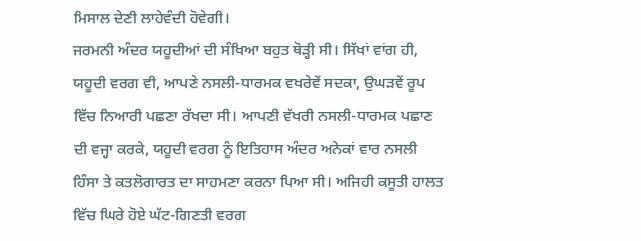ਮਿਸਾਲ ਦੇਣੀ ਲਾਹੇਵੰਦੀ ਹੋਵੇਗੀ।
ਜਰਮਨੀ ਅੰਦਰ ਯਹੂਦੀਆਂ ਦੀ ਸੰਖਿਆ ਬਹੁਤ ਥੋੜ੍ਹੀ ਸੀ। ਸਿੱਖਾਂ ਵਾਂਗ ਹੀ, ਯਹੂਦੀ ਵਰਗ ਵੀ, ਆਪਣੇ ਨਸਲੀ-ਧਾਰਮਕ ਵਖਰੇਵੇਂ ਸਦਕਾ, ਉਘੜਵੇਂ ਰੂਪ ਵਿੱਚ ਨਿਆਰੀ ਪਛਣਾ ਰੱਖਦਾ ਸੀ। ਆਪਣੀ ਵੱਖਰੀ ਨਸਲੀ-ਧਾਰਮਕ ਪਛਾਣ ਦੀ ਵਜ੍ਹਾ ਕਰਕੇ, ਯਹੂਦੀ ਵਰਗ ਨੂੰ ਇਤਿਹਾਸ ਅੰਦਰ ਅਨੇਕਾਂ ਵਾਰ ਨਸਲੀ ਹਿੰਸਾ ਤੇ ਕਤਲੋਗਾਰਤ ਦਾ ਸਾਹਮਣਾ ਕਰਨਾ ਪਿਆ ਸੀ। ਅਜਿਹੀ ਕਸੂਤੀ ਹਾਲਤ ਵਿੱਚ ਘਿਰੇ ਹੋਏ ਘੱਟ-ਗਿਣਤੀ ਵਰਗ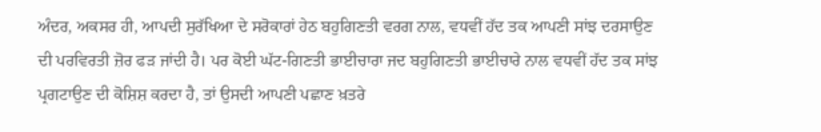ਅੰਦਰ, ਅਕਸਰ ਹੀ, ਆਪਦੀ ਸੁਰੱਖਿਆ ਦੇ ਸਰੋਕਾਰਾਂ ਹੇਠ ਬਹੁਗਿਣਤੀ ਵਰਗ ਨਾਲ, ਵਧਵੀਂ ਹੱਦ ਤਕ ਆਪਣੀ ਸਾਂਝ ਦਰਸਾਉਣ ਦੀ ਪਰਵਿਰਤੀ ਜ਼ੋਰ ਫੜ ਜਾਂਦੀ ਹੈ। ਪਰ ਕੋਈ ਘੱਟ-ਗਿਣਤੀ ਭਾਈਚਾਰਾ ਜਦ ਬਹੁਗਿਣਤੀ ਭਾਈਚਾਰੇ ਨਾਲ ਵਧਵੀਂ ਹੱਦ ਤਕ ਸਾਂਝ ਪ੍ਰਗਟਾਉਣ ਦੀ ਕੋਸ਼ਿਸ਼ ਕਰਦਾ ਹੈ, ਤਾਂ ਉਸਦੀ ਆਪਣੀ ਪਛਾਣ ਖ਼ਤਰੇ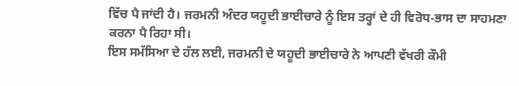ਵਿੱਚ ਪੈ ਜਾਂਦੀ ਹੈ। ਜਰਮਨੀ ਅੰਦਰ ਯਹੂਦੀ ਭਾਈਚਾਰੇ ਨੂੰ ਇਸ ਤਰ੍ਹਾਂ ਦੇ ਹੀ ਵਿਰੋਧ-ਭਾਸ ਦਾ ਸਾਹਮਣਾ ਕਰਨਾ ਪੈ ਰਿਹਾ ਸੀ।
ਇਸ ਸਮੱਸਿਆ ਦੇ ਹੱਲ ਲਈ, ਜਰਮਨੀ ਦੇ ਯਹੂਦੀ ਭਾਈਚਾਰੇ ਨੇ ਆਪਣੀ ਵੱਖਰੀ ਕੌਮੀ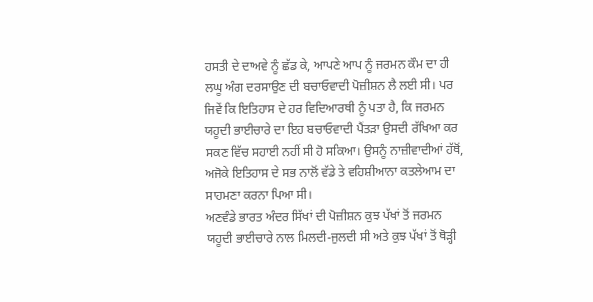ਹਸਤੀ ਦੇ ਦਾਅਵੇ ਨੂੰ ਛੱਡ ਕੇ, ਆਪਣੇ ਆਪ ਨੂੰ ਜਰਮਨ ਕੌਮ ਦਾ ਹੀ ਲਘੂ ਅੰਗ ਦਰਸਾਉਣ ਦੀ ਬਚਾਓਵਾਦੀ ਪੋਜ਼ੀਸ਼ਨ ਲੈ ਲਈ ਸੀ। ਪਰ ਜਿਵੇਂ ਕਿ ਇਤਿਹਾਸ ਦੇ ਹਰ ਵਿਦਿਆਰਥੀ ਨੂੰ ਪਤਾ ਹੈ, ਕਿ ਜਰਮਨ ਯਹੂਦੀ ਭਾਈਚਾਰੇ ਦਾ ਇਹ ਬਚਾਓਵਾਦੀ ਪੈਂਤੜਾ ਉਸਦੀ ਰੱਖਿਆ ਕਰ ਸਕਣ ਵਿੱਚ ਸਹਾਈ ਨਹੀਂ ਸੀ ਹੋ ਸਕਿਆ। ਉਸਨੂੰ ਨਾਜ਼ੀਵਾਦੀਆਂ ਹੱਥੋਂ, ਅਜੋਕੇ ਇਤਿਹਾਸ ਦੇ ਸਭ ਨਾਲੋਂ ਵੱਡੇ ਤੇ ਵਹਿਸ਼ੀਆਨਾ ਕਤਲੇਆਮ ਦਾ ਸਾਹਮਣਾ ਕਰਨਾ ਪਿਆ ਸੀ।
ਅਣਵੰਡੇ ਭਾਰਤ ਅੰਦਰ ਸਿੱਖਾਂ ਦੀ ਪੋਜ਼ੀਸ਼ਨ ਕੁਝ ਪੱਖਾਂ ਤੋਂ ਜਰਮਨ ਯਹੂਦੀ ਭਾਈਚਾਰੇ ਨਾਲ ਮਿਲਦੀ-ਜੁਲਦੀ ਸੀ ਅਤੇ ਕੁਝ ਪੱਖਾਂ ਤੋਂ ਥੋੜ੍ਹੀ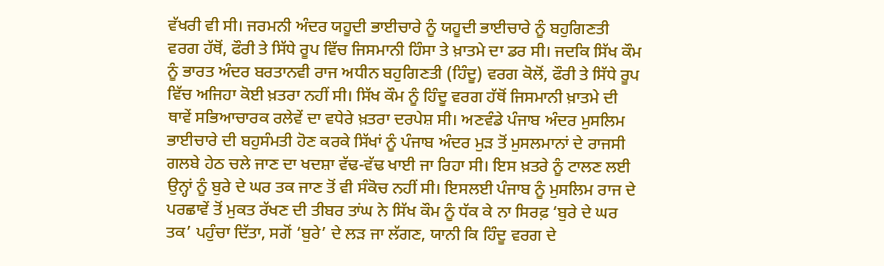ਵੱਖਰੀ ਵੀ ਸੀ। ਜਰਮਨੀ ਅੰਦਰ ਯਹੂਦੀ ਭਾਈਚਾਰੇ ਨੂੰ ਯਹੂਦੀ ਭਾਈਚਾਰੇ ਨੂੰ ਬਹੁਗਿਣਤੀ ਵਰਗ ਹੱਥੋਂ, ਫੌਰੀ ਤੇ ਸਿੱਧੇ ਰੂਪ ਵਿੱਚ ਜਿਸਮਾਨੀ ਹਿੰਸਾ ਤੇ ਖ਼ਾਤਮੇ ਦਾ ਡਰ ਸੀ। ਜਦਕਿ ਸਿੱਖ ਕੌਮ ਨੂੰ ਭਾਰਤ ਅੰਦਰ ਬਰਤਾਨਵੀ ਰਾਜ ਅਧੀਨ ਬਹੁਗਿਣਤੀ (ਹਿੰਦੂ) ਵਰਗ ਕੋਲੋਂ, ਫੌਰੀ ਤੇ ਸਿੱਧੇ ਰੂਪ ਵਿੱਚ ਅਜਿਹਾ ਕੋਈ ਖ਼ਤਰਾ ਨਹੀਂ ਸੀ। ਸਿੱਖ ਕੌਮ ਨੂੰ ਹਿੰਦੂ ਵਰਗ ਹੱਥੋਂ ਜਿਸਮਾਨੀ ਖ਼ਾਤਮੇ ਦੀ ਥਾਵੇਂ ਸਭਿਆਚਾਰਕ ਰਲੇਵੇਂ ਦਾ ਵਧੇਰੇ ਖ਼ਤਰਾ ਦਰਪੇਸ਼ ਸੀ। ਅਣਵੰਡੇ ਪੰਜਾਬ ਅੰਦਰ ਮੁਸਲਿਮ ਭਾਈਚਾਰੇ ਦੀ ਬਹੁਸੰਮਤੀ ਹੋਣ ਕਰਕੇ ਸਿੱਖਾਂ ਨੂੰ ਪੰਜਾਬ ਅੰਦਰ ਮੁੜ ਤੋਂ ਮੁਸਲਮਾਨਾਂ ਦੇ ਰਾਜਸੀ ਗਲਬੇ ਹੇਠ ਚਲੇ ਜਾਣ ਦਾ ਖਦਸ਼ਾ ਵੱਢ-ਵੱਢ ਖਾਈ ਜਾ ਰਿਹਾ ਸੀ। ਇਸ ਖ਼ਤਰੇ ਨੂੰ ਟਾਲਣ ਲਈ ਉਨ੍ਹਾਂ ਨੂੰ ਬੁਰੇ ਦੇ ਘਰ ਤਕ ਜਾਣ ਤੋਂ ਵੀ ਸੰਕੋਚ ਨਹੀਂ ਸੀ। ਇਸਲਈ ਪੰਜਾਬ ਨੂੰ ਮੁਸਲਿਮ ਰਾਜ ਦੇ ਪਰਛਾਵੇਂ ਤੋਂ ਮੁਕਤ ਰੱਖਣ ਦੀ ਤੀਬਰ ਤਾਂਘ ਨੇ ਸਿੱਖ ਕੌਮ ਨੂੰ ਧੱਕ ਕੇ ਨਾ ਸਿਰਫ਼ ‘ਬੁਰੇ ਦੇ ਘਰ ਤਕ’ ਪਹੁੰਚਾ ਦਿੱਤਾ, ਸਗੋਂ ‘ਬੁਰੇ’ ਦੇ ਲੜ ਜਾ ਲੱਗਣ, ਯਾਨੀ ਕਿ ਹਿੰਦੂ ਵਰਗ ਦੇ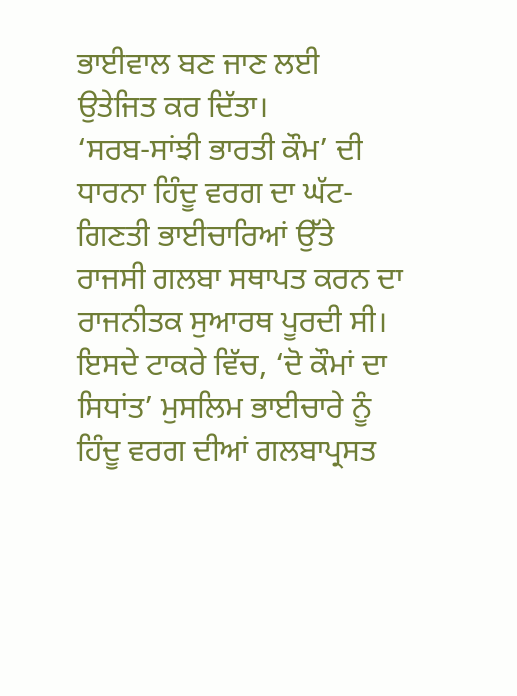ਭਾਈਵਾਲ ਬਣ ਜਾਣ ਲਈ ਉਤੇਜਿਤ ਕਰ ਦਿੱਤਾ।
‘ਸਰਬ-ਸਾਂਝੀ ਭਾਰਤੀ ਕੌਮ’ ਦੀ ਧਾਰਨਾ ਹਿੰਦੂ ਵਰਗ ਦਾ ਘੱਟ-ਗਿਣਤੀ ਭਾਈਚਾਰਿਆਂ ਉੱਤੇ ਰਾਜਸੀ ਗਲਬਾ ਸਥਾਪਤ ਕਰਨ ਦਾ ਰਾਜਨੀਤਕ ਸੁਆਰਥ ਪੂਰਦੀ ਸੀ। ਇਸਦੇ ਟਾਕਰੇ ਵਿੱਚ, ‘ਦੋ ਕੌਮਾਂ ਦਾ ਸਿਧਾਂਤ’ ਮੁਸਲਿਮ ਭਾਈਚਾਰੇ ਨੂੰ ਹਿੰਦੂ ਵਰਗ ਦੀਆਂ ਗਲਬਾਪ੍ਰਸਤ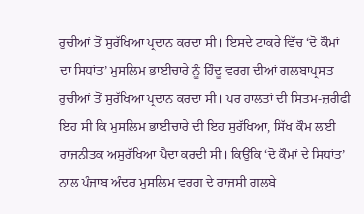ਰੁਚੀਆਂ ਤੋਂ ਸੁਰੱਖਿਆ ਪ੍ਰਦਾਨ ਕਰਦਾ ਸੀ। ਇਸਦੇ ਟਾਕਰੇ ਵਿੱਚ ‘ਦੋ ਕੌਮਾਂ ਦਾ ਸਿਧਾਂਤ’ ਮੁਸਲਿਮ ਭਾਈਚਾਰੇ ਨੂੰ ਹਿੰਦੂ ਵਰਗ ਦੀਆਂ ਗਲਬਾਪ੍ਰਸਤ ਰੁਚੀਆਂ ਤੋਂ ਸੁਰੱਖਿਆ ਪ੍ਰਦਾਨ ਕਰਦਾ ਸੀ। ਪਰ ਹਾਲਤਾਂ ਦੀ ਸਿਤਮ-ਜ਼ਰੀਫੀ ਇਹ ਸੀ ਕਿ ਮੁਸਲਿਮ ਭਾਈਚਾਰੇ ਦੀ ਇਹ ਸੁਰੱਖਿਆ, ਸਿੱਖ ਕੌਮ ਲਈ ਰਾਜਨੀਤਕ ਅਸੁਰੱਖਿਆ ਪੈਦਾ ਕਰਦੀ ਸੀ। ਕਿਉਂਕਿ ‘ਦੋ ਕੌਮਾਂ ਦੇ ਸਿਧਾਂਤ’ ਨਾਲ ਪੰਜਾਬ ਅੰਦਰ ਮੁਸਲਿਮ ਵਰਗ ਦੇ ਰਾਜਸੀ ਗਲਬੇ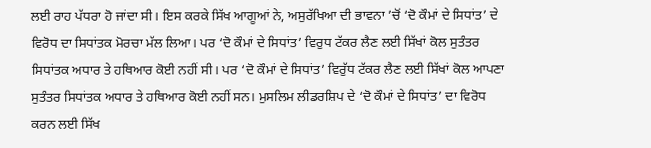ਲਈ ਰਾਹ ਪੱਧਰਾ ਹੋ ਜਾਂਦਾ ਸੀ। ਇਸ ਕਰਕੇ ਸਿੱਖ ਆਗੂਆਂ ਨੇ, ਅਸੁਰੱਖਿਆ ਦੀ ਭਾਵਨਾ ’ਚੋਂ ‘ਦੋ ਕੌਮਾਂ ਦੇ ਸਿਧਾਂਤ’ ਦੇ ਵਿਰੋਧ ਦਾ ਸਿਧਾਂਤਕ ਮੋਰਚਾ ਮੱਲ ਲਿਆ। ਪਰ ‘ਦੋ ਕੌਮਾਂ ਦੇ ਸਿਧਾਂਤ’ ਵਿਰੁਧ ਟੱਕਰ ਲੈਣ ਲਈ ਸਿੱਖਾਂ ਕੋਲ ਸੁਤੰਤਰ ਸਿਧਾਂਤਕ ਅਧਾਰ ਤੇ ਹਥਿਆਰ ਕੋਈ ਨਹੀਂ ਸੀ। ਪਰ ‘ਦੋ ਕੌਮਾਂ ਦੇ ਸਿਧਾਂਤ’ ਵਿਰੁੱਧ ਟੱਕਰ ਲੈਣ ਲਈ ਸਿੱਖਾਂ ਕੋਲ ਆਪਣਾ ਸੁਤੰਤਰ ਸਿਧਾਂਤਕ ਅਧਾਰ ਤੇ ਹਥਿਆਰ ਕੋਈ ਨਹੀਂ ਸਨ। ਮੁਸਲਿਮ ਲੀਡਰਸ਼ਿਪ ਦੇ ‘ਦੋ ਕੌਮਾਂ ਦੇ ਸਿਧਾਂਤ’ ਦਾ ਵਿਰੋਧ ਕਰਨ ਲਈ ਸਿੱਖ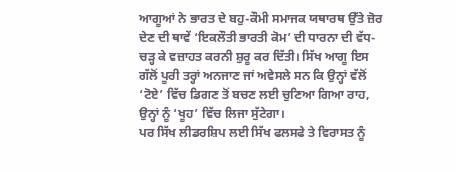ਆਗੂਆਂ ਨੇ ਭਾਰਤ ਦੇ ਬਹੁ-ਕੌਮੀ ਸਮਾਜਕ ਯਥਾਰਥ ਉੱਤੇ ਜ਼ੋਰ ਦੇਣ ਦੀ ਥਾਵੇਂ ‘ਇਕਲੌਤੀ ਭਾਰਤੀ ਕੋਮ’ ਦੀ ਧਾਰਨਾ ਦੀ ਵੱਧ-ਚੜ੍ਹ ਕੇ ਵਜ਼ਾਹਤ ਕਰਨੀ ਸ਼ੁਰੂ ਕਰ ਦਿੱਤੀ। ਸਿੱਖ ਆਗੂ ਇਸ ਗੱਲੋਂ ਪੂਰੀ ਤਰ੍ਹਾਂ ਅਨਜਾਣ ਜਾਂ ਅਵੇਸਲੇ ਸਨ ਕਿ ਉਨ੍ਹਾਂ ਵੱਲੋਂ ‘ਟੋਏ’ ਵਿੱਚ ਡਿਗਣ ਤੋਂ ਬਚਣ ਲਈ ਚੁਣਿਆ ਗਿਆ ਰਾਹ, ਉਨ੍ਹਾਂ ਨੂੰ ‘ਖੂਹ’ ਵਿੱਚ ਲਿਜਾ ਸੁੱਟੇਗਾ।
ਪਰ ਸਿੱਖ ਲੀਡਰਸ਼ਿਪ ਲਈ ਸਿੱਖ ਫਲਸਫੇ ਤੇ ਵਿਰਾਸਤ ਨੂੰ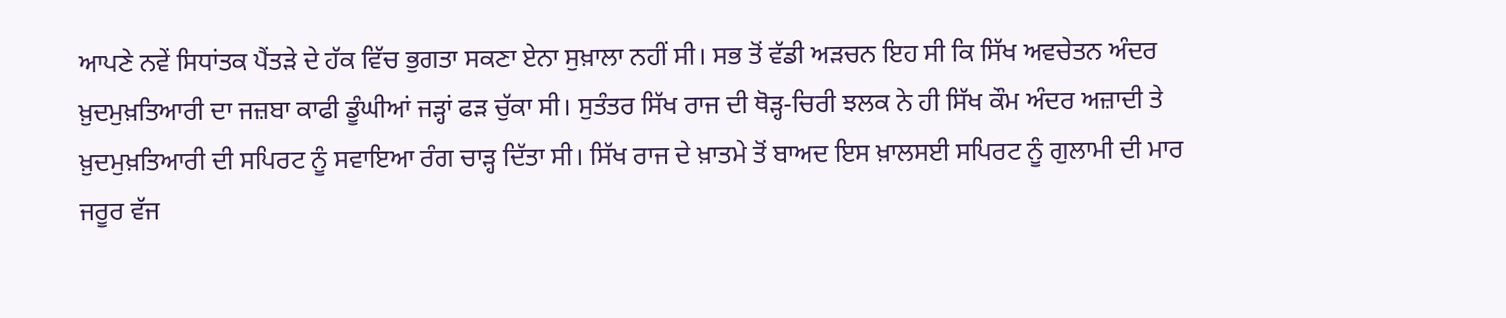ਆਪਣੇ ਨਵੇਂ ਸਿਧਾਂਤਕ ਪੈਂਤੜੇ ਦੇ ਹੱਕ ਵਿੱਚ ਭੁਗਤਾ ਸਕਣਾ ਏਨਾ ਸੁਖ਼ਾਲਾ ਨਹੀਂ ਸੀ। ਸਭ ਤੋਂ ਵੱਡੀ ਅੜਚਨ ਇਹ ਸੀ ਕਿ ਸਿੱਖ ਅਵਚੇਤਨ ਅੰਦਰ ਖ਼ੁਦਮੁਖ਼ਤਿਆਰੀ ਦਾ ਜਜ਼ਬਾ ਕਾਫੀ ਡੂੰਘੀਆਂ ਜੜ੍ਹਾਂ ਫੜ ਚੁੱਕਾ ਸੀ। ਸੁਤੰਤਰ ਸਿੱਖ ਰਾਜ ਦੀ ਥੋੜ੍ਹ-ਚਿਰੀ ਝਲਕ ਨੇ ਹੀ ਸਿੱਖ ਕੌਮ ਅੰਦਰ ਅਜ਼ਾਦੀ ਤੇ ਖ਼ੁਦਮੁਖ਼ਤਿਆਰੀ ਦੀ ਸਪਿਰਟ ਨੂੰ ਸਵਾਇਆ ਰੰਗ ਚਾੜ੍ਹ ਦਿੱਤਾ ਸੀ। ਸਿੱਖ ਰਾਜ ਦੇ ਖ਼ਾਤਮੇ ਤੋਂ ਬਾਅਦ ਇਸ ਖ਼ਾਲਸਈ ਸਪਿਰਟ ਨੂੰ ਗੁਲਾਮੀ ਦੀ ਮਾਰ ਜਰੂਰ ਵੱਜ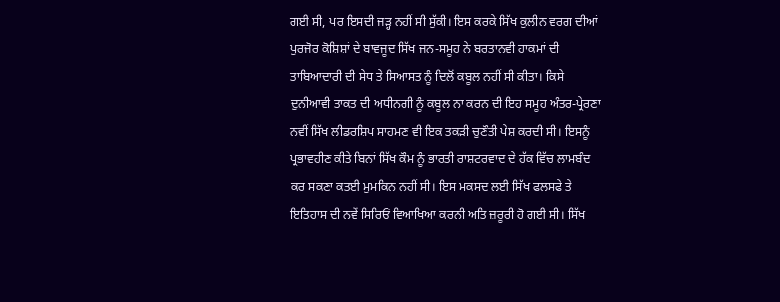ਗਈ ਸੀ, ਪਰ ਇਸਦੀ ਜੜ੍ਹ ਨਹੀਂ ਸੀ ਸੁੱਕੀ। ਇਸ ਕਰਕੇ ਸਿੱਖ ਕੁਲੀਨ ਵਰਗ ਦੀਆਂ ਪੁਰਜੋਰ ਕੋਸ਼ਿਸ਼ਾਂ ਦੇ ਬਾਵਜੂਦ ਸਿੱਖ ਜਨ-ਸਮੂਹ ਨੇ ਬਰਤਾਨਵੀ ਹਾਕਮਾਂ ਦੀ ਤਾਬਿਆਦਾਰੀ ਦੀ ਸੇਧ ਤੇ ਸਿਆਸਤ ਨੂੰ ਦਿਲੋਂ ਕਬੂਲ ਨਹੀਂ ਸੀ ਕੀਤਾ। ਕਿਸੇ ਦੁਨੀਆਵੀ ਤਾਕਤ ਦੀ ਅਧੀਨਗੀ ਨੂੰ ਕਬੂਲ ਨਾ ਕਰਨ ਦੀ ਇਹ ਸਮੂਹ ਅੰਤਰ-ਪ੍ਰੇਰਣਾ ਨਵੀਂ ਸਿੱਖ ਲੀਡਰਸ਼ਿਪ ਸਾਹਮਣ ਵੀ ਇਕ ਤਕੜੀ ਚੁਣੌਤੀ ਪੇਸ਼ ਕਰਦੀ ਸੀ। ਇਸਨੂੰ ਪ੍ਰਭਾਵਹੀਣ ਕੀਤੇ ਬਿਨਾਂ ਸਿੱਖ ਕੌਮ ਨੂੰ ਭਾਰਤੀ ਰਾਸ਼ਟਰਵਾਦ ਦੇ ਹੱਕ ਵਿੱਚ ਲਾਮਬੰਦ ਕਰ ਸਕਣਾ ਕਤਈ ਮੁਮਕਿਨ ਨਹੀਂ ਸੀ। ਇਸ ਮਕਸਦ ਲਈ ਸਿੱਖ ਫਲਸਫੇ ਤੇ ਇਤਿਹਾਸ ਦੀ ਨਵੇਂ ਸਿਰਿਓਂ ਵਿਆਖਿਆ ਕਰਨੀ ਅਤਿ ਜ਼ਰੂਰੀ ਹੋ ਗਈ ਸੀ। ਸਿੱਖ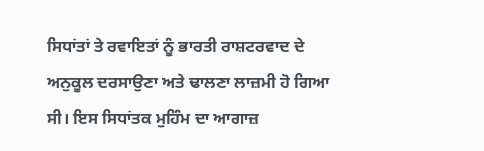ਸਿਧਾਂਤਾਂ ਤੇ ਰਵਾਇਤਾਂ ਨੂੰ ਭਾਰਤੀ ਰਾਸ਼ਟਰਵਾਦ ਦੇ ਅਨੁਕੂਲ ਦਰਸਾਉਣਾ ਅਤੇ ਢਾਲਣਾ ਲਾਜ਼ਮੀ ਹੋ ਗਿਆ ਸੀ। ਇਸ ਸਿਧਾਂਤਕ ਮੁਹਿੰਮ ਦਾ ਆਗਾਜ਼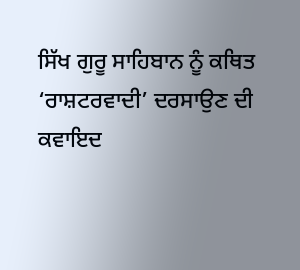ਸਿੱਖ ਗੁਰੂ ਸਾਹਿਬਾਨ ਨੂੰ ਕਥਿਤ ‘ਰਾਸ਼ਟਰਵਾਦੀ’ ਦਰਸਾਉਣ ਦੀ ਕਵਾਇਦ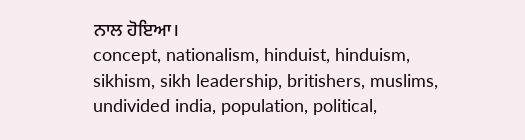ਨਾਲ ਹੋਇਆ।
concept, nationalism, hinduist, hinduism, sikhism, sikh leadership, britishers, muslims, undivided india, population, political,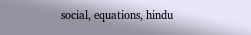social, equations, hindu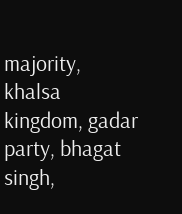majority, khalsa kingdom, gadar party, bhagat singh,